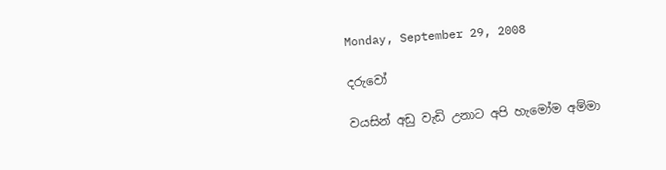Monday, September 29, 2008

දරුවෝ

වයසින් අඩු වැඩි උනාට අපි හැමෝම අම්මා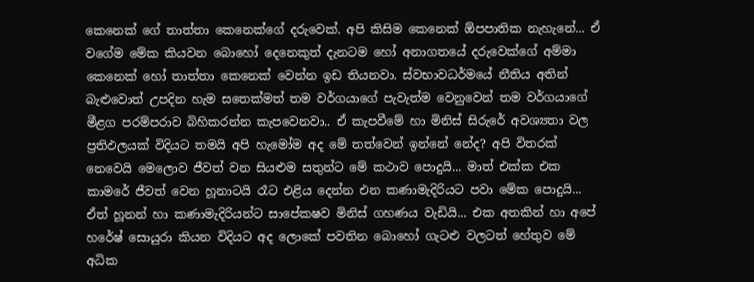කෙනෙක් ගේ තාත්‍තා කෙනෙක්ගේ දරුවෙක්. අපි කිසිම කෙනෙක් ඕපපාතික නැහැනේ... ඒ වගේම මේක කියවන බොහෝ ‍දෙනෙකුත් දැනටම හෝ අනාගතයේ දරුවෙක්ගේ අම්මා කෙනෙක් හෝ තාත්තා‍ කෙනෙක් වෙන්න ඉඩ තියනවා. ස්වභාවධර්මයේ නීතිය අතින් බැළුවොත් උපදින හැම සතෙක්මත් තම වර්ගයා‍ගේ පැවැත්ම වෙනුවෙන් තම වර්ගයා‍ගේ මීළග පරම්පරාව බිහිකරන්න කැපවෙනවා.. ඒ කැපවීමේ හා මිනිස් සිරු‍‍‍රේ අවශ්‍යතා වල ප්‍රතිඵලයක් විදියට තමයි අපි හැමෝම අද මේ තත්වෙන් ඉන්නේ නේද? අපි විතරක් නෙවෙයි මෙලොව ජීවත් වන සියළුම සතුන්ට මේ කථාව පොදුයි... මාත් එක්ක එක කාමරේ ජීවත් වෙන හූනාටයි රෑට එළිය දෙන්න එන කණාමැදිරියට පවා මේක පොදුයි... ඒත් හූනන් හා කණාමැදිරියන්ට සාපේකෂව මිනිස් ගහණය වැඩියි... එක අතකින් හා අපේ හ‍‍‍රේෂ් සොයුරා කියන විදියට අද ලොකේ පවතින බොහෝ ගැටළු වලටත් හේතුව මේ අධික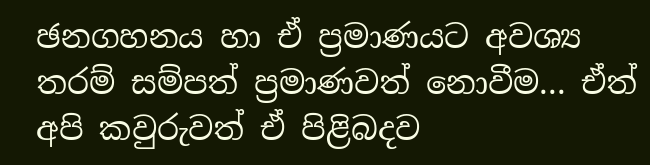ඡනගහනය හා ඒ ප්‍රමාණයට අවශ්‍ය තරම් සම්පත් ප්‍රමාණවත් නොවීම... ඒත් අපි කවුරුවත් ඒ පිළිබදව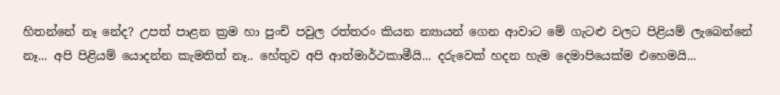හිතන්නේ නෑ නේද? උපත් පාළන ක්‍රම හා පුංචි පවුල රත්තරං කියන න්‍යායන් ගෙන ආවාට මේ ගැටළු වලට පිළියම් ලැබෙන්නේ නෑ... අපි පිළියම් යොදන්න කැමතිත් නෑ.. හේතුව අපි ආත්මාර්ථකාමීයි... දරුවෙක් හදන හැම දෙමාපියෙක්ම එහෙමයි...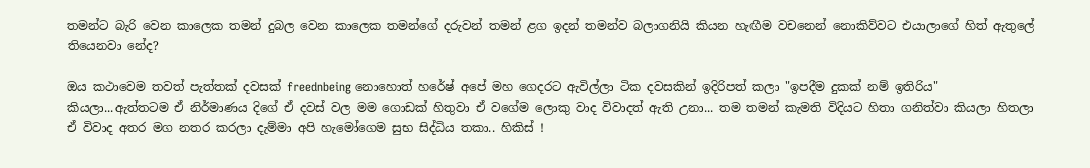තමන්ට බැරි වෙන කාලෙක තමන් දුබල වෙන කාලෙක තමන්ගේ දරුවන් තමන් ළග ඉදන් තමන්ව බලාගනියි කියන හැඟීම වචනෙන් නොකිව්වට එයාලා‍ගේ හිත් ඇතුලේ තියෙනවා නේද?

ඔය කථාවෙම තවත් පැත්තක් දවසක් freednbeing නොහොත් හ‍රේෂ් අපේ මහ ගෙදරට ඇවිල්ලා ටික දවසකින් ඉදිරිපත් කලා ‍"ඉපදීම දුකක් නම් ඉතිරිය" කියලා...ඇත්තටම ඒ නිර්මාණය දිගේ ඒ දවස් වල මම ගොඩක් හිතුවා ඒ වගේම ලොකු වාද විවාදත් ඇති උනා... තම තමන් කැමති විදියට හිතා ගනිත්වා කියලා හිතලා ඒ විවාද අතර මග නතර කරලා දැම්මා අපි හැමෝගෙම සුභ සිද්ධිය තකා.. හිකිස් !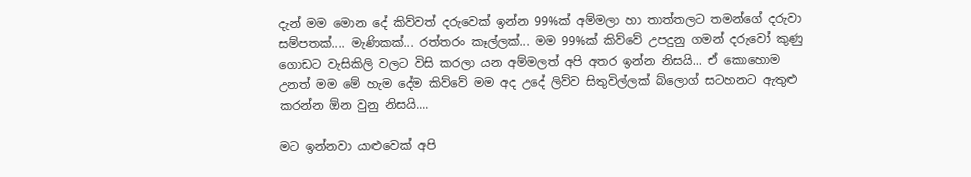දැන් මම මොන දේ කිව්වත් දරුවෙක් ඉන්න 99%ක් අම්මලා හා තාත්තලට තමන්ගේ දරුවා සම්පතක්.... මැණිකක්... රත්තරං කෑල්ලක්... මම 99%ක් කිව්වේ උපදුනු ගමන් දරුවෝ කුණු ගොඩට වැසිකිලි වලට විසි කරලා යන අම්මලත් අපි අතර ඉන්න නිසයි... ඒ කොහොම උනත් මම මේ හැම දේම කිව්වේ මම අද උදේ ලිව්ව සිතුවිල්ලක් ‍‍බ්ලොග් සටහනට ඇතුළු කරන්න ඕන වුනු නිසයි....

මට ඉන්නවා යාළුවෙක් අපි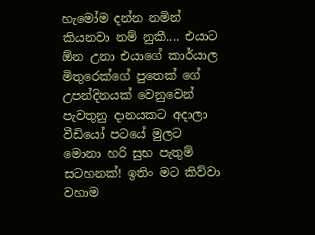හැමෝම දන්න නමින් කියනවා නම් නුකී.... එයාට ඕන උනා එයාගේ කාර්යාල මිතු‍‍‍රෙක්ගේ පුතෙක් ගේ උපන්දිනයක් වෙනුවෙන් පැවතුනු දානයකට අදාලා වීඩියෝ පට‍යේ මුලට මොනා හරි සුභ පැතුම් සටහනක්! ඉතිං මට කිව්වා වහාම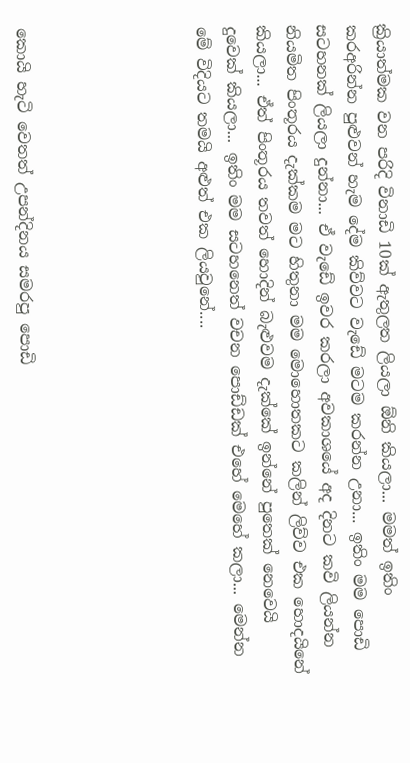ක්‍රියාත්මක වන පරිදි විනාඩි 10ක් ඇතුලත ලියලා ඕනි කියලා... මමත් ඉතිං කරඅරින්න පුළුවන් හැම දේම කිව්වට වැඩේ මටම කරන්න උනා... ඉතිං මම පොඩි සටහනක් ලියලා දුන්නා... ඒ වැඩේ ඉවර කරලා අවකාශයේ අද දිනට කවි ලියන්න නියමිත පිංතූරය දැක්කම මට හිතුනා මම මොහොතකට කලින් ලිව්ව එක හොදයිනේ කියලා... ඒත් පිංතූරය තවත් හොදින් බැළුවම දැක්කේ ඉන්නේ පුතෙක් නෙවෙයි දුවෙක් කියලා... ඉතිං මම සටහනෙත් වචන පොඩ්ඩක් එහේ මෙහේ කලා... මෙන්න මේ විදියට තමයි අළුත් එක ලියවුනේ....





කොයි හැටි වෙතත් උපන්දිනය සමරපු පොඩි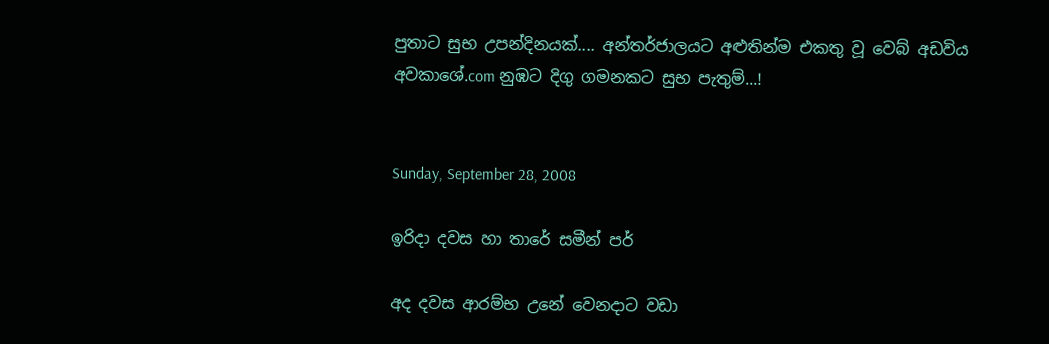පුතාට සුභ උපන්දිනයක්.... අන්තර්ජාලයට අළුතින්ම එකතු වූ වෙබ් අඩවිය අවකාශේ.com නුඹට දිගු ගමනකට සුභ පැතුම්...!


Sunday, September 28, 2008

ඉරිදා දවස හා තාරේ සමීන් පර්

අද දවස ආරම්භ උනේ වෙනදාට වඩා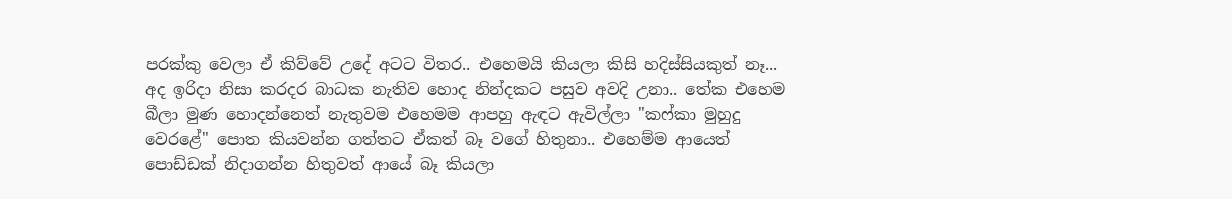පරක්කු වෙලා ඒ කිව්වේ උදේ අටට විතර.. එහෙමයි කියලා කිසි හදිස්සියකුත් නෑ... අද ඉරිදා නිසා කරදර බාධක නැතිව හොද නින්දකට පසුව අවදි උනා.. තේක එහෙම බීලා මුණ හොදන්නෙත් නැතුවම එහෙමම ආපහු ඇඳට ඇවිල්ලා "ක‍ෆ්කා මුහුදු වෙරළේ" පොත කියවන්න ගත්තට ඒකත් බෑ වගේ හිතුනා.. එහෙම්ම ආයෙත් පොඩ්ඩක් නිදාගන්න හිතුවත් ආයේ බෑ කියලා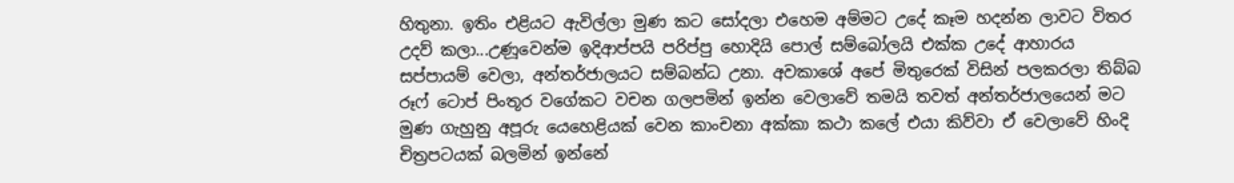හිතුනා. ඉතිං එළියට ඇවිල්ලා මුණ කට සෝදලා එහෙම අම්මට උදේ කෑම හදන්න ‍ලාවට විතර උදව් කලා...උණූවෙන්ම ඉදිආප්පයි පරිප්පු හොදියි පොල් සම්බෝලයි එක්ක උදේ ආහාරය සප්පායම් වෙලා, අන්තර්ජාලයට සම්බන්ධ උනා. අවකාශේ අපේ මිතුරෙක් විසින් පලකරලා තිබ්බ රූෆ් ටොප් පිංතූර වගේකට වචන ගලපමින් ඉන්න වෙලාවේ තමයි ‍තවත් අන්තර්ජාලයෙන් මට මුණ ගැහුනු අපූරු යෙහෙළියක් වෙන කාංචනා අක්කා කථා කලේ එයා කිව්වා ඒ වෙලාවේ හිංදි චිත්‍රපටයක් බලමින් ඉන්නේ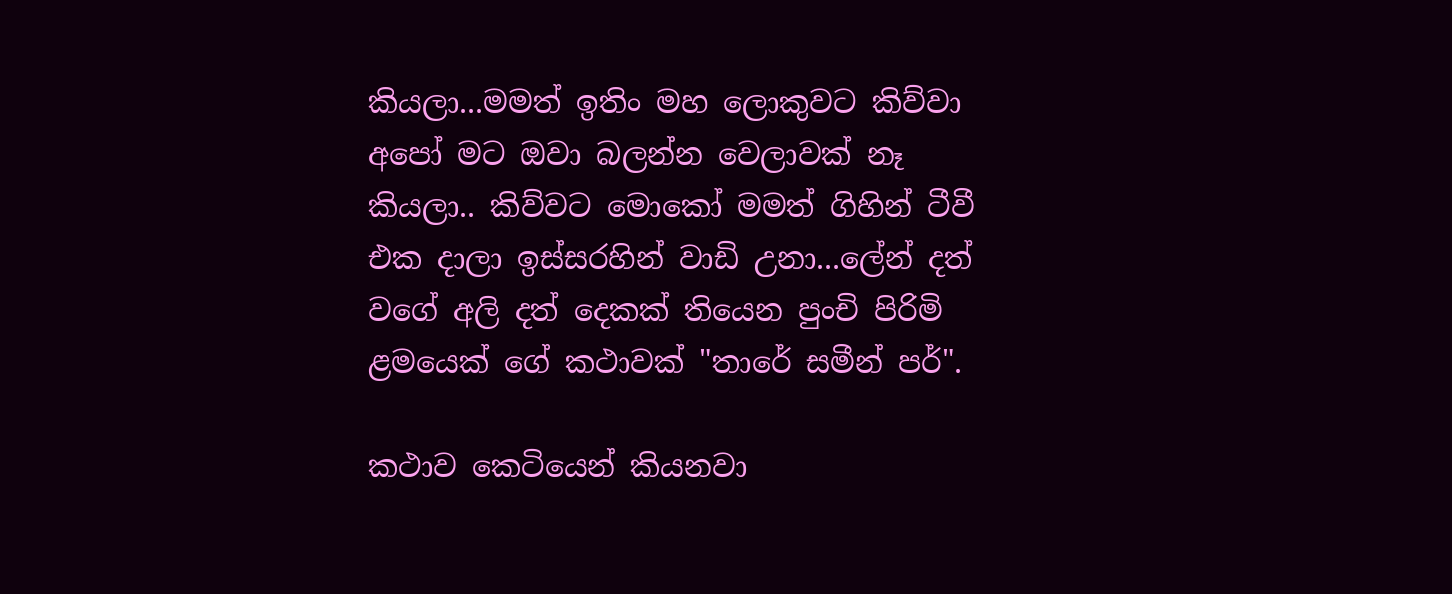කියලා...මමත් ඉතිං මහ ලොකුවට කිව්වා අපෝ මට ඔවා බලන්න වෙලාවක් නෑ කියලා.. කිව්වට‍ මොකෝ මමත් ගිහින් ටීවී එක දාලා ඉස්සරහින් වාඩි උනා...ලේන් දත් වගේ අලි දත් දෙකක් තියෙන පුංචි පිරිමි ළමයෙක් ගේ කථාවක් "තාරේ සමීන් පර්".

කථාව කෙටියෙන් කියනවා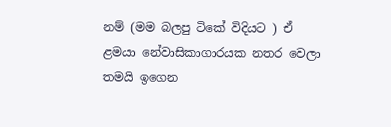නම් (මම බලපු ටිකේ විදියට ) ඒ ළමයා ‍නේවාසිකාගාරයක නතර වෙලා තමයි ඉගෙන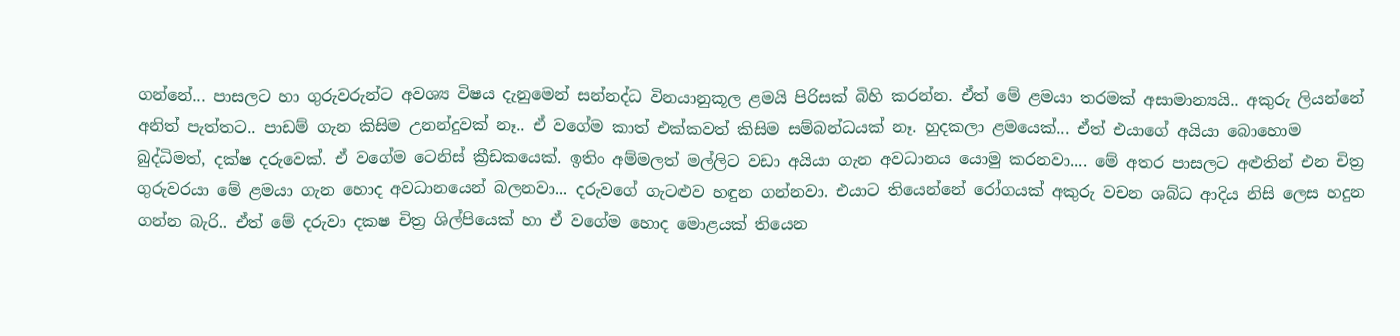ගන්නේ... පාසලට හා ගුරුවරුන්‍ට අවශ්‍ය විෂය දැනුමෙන් සන්නද්ධ විනයානුකූල ළමයි පිරිසක් බිහි කරන්න. ඒත් මේ ළමයා තරමක් අසාමාන්‍යයි.. අකුරු ලියන්නේ අනිත් පැත්තට.. පාඩම් ගැන කිසිම උනන්දුවක් නෑ.. ඒ ‍වගේම කාත් එක්කවත් කිසිම සම්බන්ධයක් නෑ. හුදකලා ළමයෙක්... ඒත් එයා‍ගේ අයියා බොහොම බුද්ධිමත්, දක්ෂ දරුවෙක්. ඒ වගේම ටෙනිස් ක්‍රීඩකයෙක්. ඉතිං අම්මලත් මල්ලිට වඩා අයියා ගැන අවධානය යොමු කරනවා.... මේ අතර පාසලට අළුතින් එන චිත්‍ර ගුරුවරයා මේ ළමයා ගැන හොද අවධානයෙන් බලනවා... දරුවගේ ගැටළුව හඳුන ගන්නවා. එයාට තියෙන්නේ ‍‍‍රෝගයක් අකුරු ව‍චන ශබ්ධ ආදිය නිසි ලෙස හදුන ගන්න බැරි.. ඒත් මේ දරුවා දකෂ චිත්‍ර ශිල්පියෙක් හා ඒ වගේම හොද මොළයක් තියෙන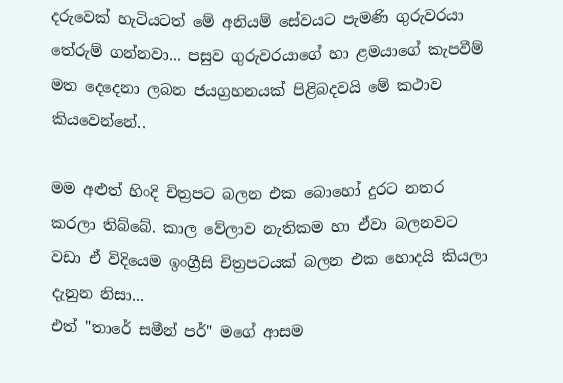දරුවෙක් හැටියටත් මේ අනියම් සේවයට පැමණි ගුරුවරයා තේරුම් ගන්නවා... පසුව ගුරුවරයාගේ හා ළමයා‍ගේ කැපවීම් මත දෙදෙනා ලබන ජයග්‍රහනයක් පිළිබදවයි මේ කථාව කියවෙන්නේ..

මම අළුත් හිංදි චිත්‍රපට බලන එක බොහෝ දුරට නතර කරලා තිබ්බේ. කාල වේලාව නැතිකම හා ඒවා බලනවට වඩා ‍ඒ විදියෙම ඉංග්‍රීසි චිත්‍රපටයක් බලන එක හොදයි කියලා දැනුන නිසා...
එත් "තාරේ සමීන් පර්" මගේ ආසම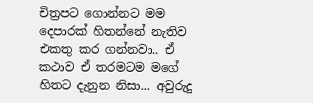චිත්‍රපට ගොන්නට මම දෙපාරක් හිතන්නේ නැතිව එකතු කර ගන්නවා.. ඒ කථාව ඒ තරමටම මගේ හිතට දැනුන නිසා... අවුරුදු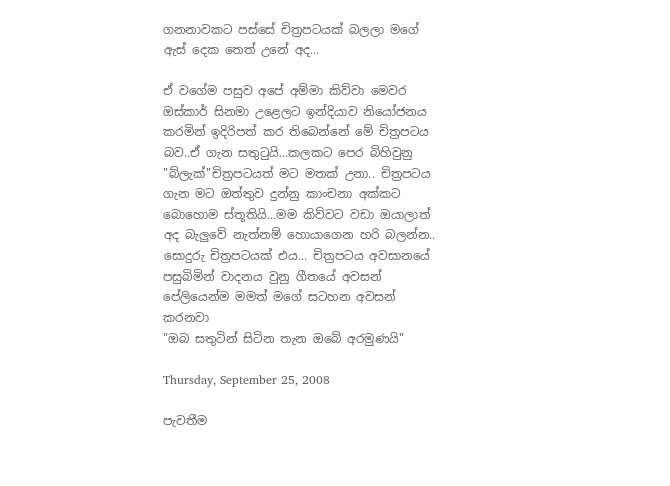ගනනාවකට පස්සේ චිත්‍රපටයක් බලලා මගේ ඇස් දෙක තෙත් උනේ අද...

ඒ වගේම පසුව අපේ අම්මා කිව්වා මෙවර ඔස්කාර් සිනමා උළෙල‍ට ඉන්දියාව නියෝජනය කරමින් ඉදිරිපත් කර තිබෙන්නේ මේ චිත්‍රපටය බව..ඒ ගැන සතුටුයි...කලකට පෙර බිහිවුනු "බ්ලැක්"චිත්‍රපටයත් මට මතක් උනා.. චිත්‍රපටය ගැන මට ඔත්තුව ‍දුන්නු කාංචනා අක්කට බොහොම ස්තූතියි...මම කිව්වට වඩා ඔයාලාත් අද බැලුවේ නැත්නම්‍ හොයාගෙන හරි බලන්න.. සොදුරු චිත්‍රපටයක් එය... චිත්‍රපටය අවසා‍නයේ පසුබිමින් වාදනය වුනු ගීතයේ අවසන් පේලියෙන්ම මමත් ම‍ගේ සටහන අවසන් කරනවා
"ඔබ සතුටින් සිටින තැන ඔබේ අරමුණයි"

Thursday, September 25, 2008

පැවතීම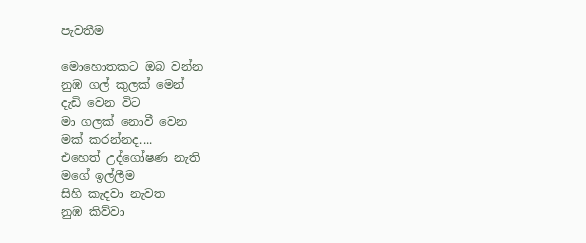පැවතීම

මොහොතකට ඔබ වන්න
නුඹ ගල් කුලක් මෙන්
දැඩි වෙන විට
මා ගලක් නොවී වෙන
මක් ‍කරන්නද....
එහෙත් උද්ගෝෂණ නැති
ම‍ගේ ඉල්ලීම
සිහි කැදවා නැවත
නුඹ කිව්වා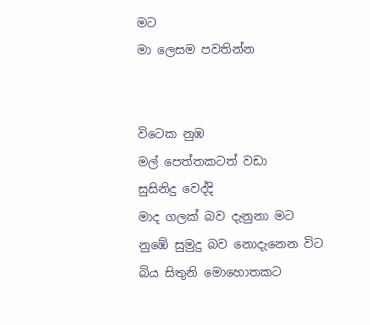මට
මා ලෙසම පවතින්න


විටෙක නුඹ
මල් පෙත්තකටත් වඩා
සුසිනිදු වෙද්දි
මාද ගලක් බව දැනුනා මට
නුඹේ සුමුදු බව නොදැනෙන විට
බිය ‍සිතුනි මොහොතකට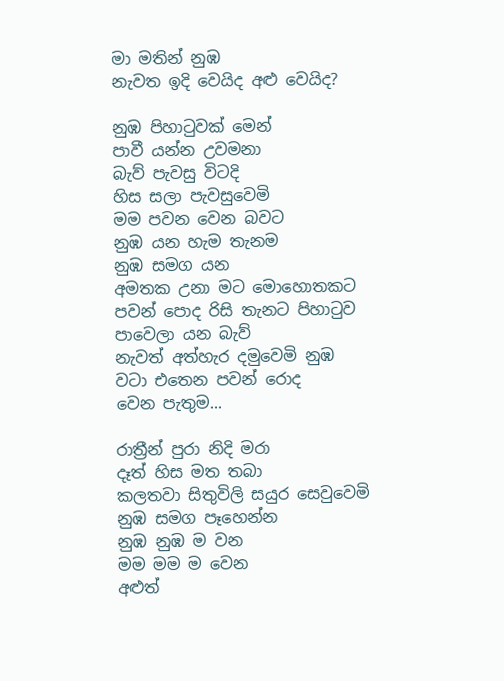මා මතින් නුඹ
නැවත ඉදි වෙයිද අළු වෙයිද?

නුඹ පිහාටුවක් මෙන්
පාවී යන්න උවමනා
බැව් පැවසු විටදි
හිස සලා පැවසුවෙමි
මම පවන වෙන බවට
නුඹ යන හැම තැනම
නුඹ සමග යන
අමතක උනා මට මොහොතකට
පවන් පොද රිසි තැනට පිහාටුව
පාවෙලා යන බැව්
නැවත් අත්හැර දමුවෙමි නුඹ
වටා එතෙන පවන් රොද
වෙන පැතුම...

රාත්‍රීන් පුරා නිදි මරා
දෑත් හිස මත තබා
කලතවා සිතුවිලි සයුර සෙවුවෙමි
නුඹ සමග පෑහෙන්න
නුඹ නුඹ ම වන
මම මම ම වෙන
අළුත්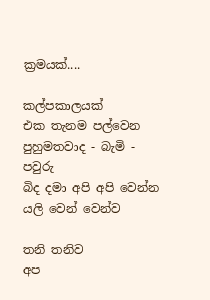ක්‍රමයක්....

කල්පකාලයක්
එක තැනම පල්වෙන
පුහුමතවාද - බැමි - පවුරු
බිද දමා අපි අපි වෙන්න
යලි වෙන් වෙන්ව

තනි තනිව
අප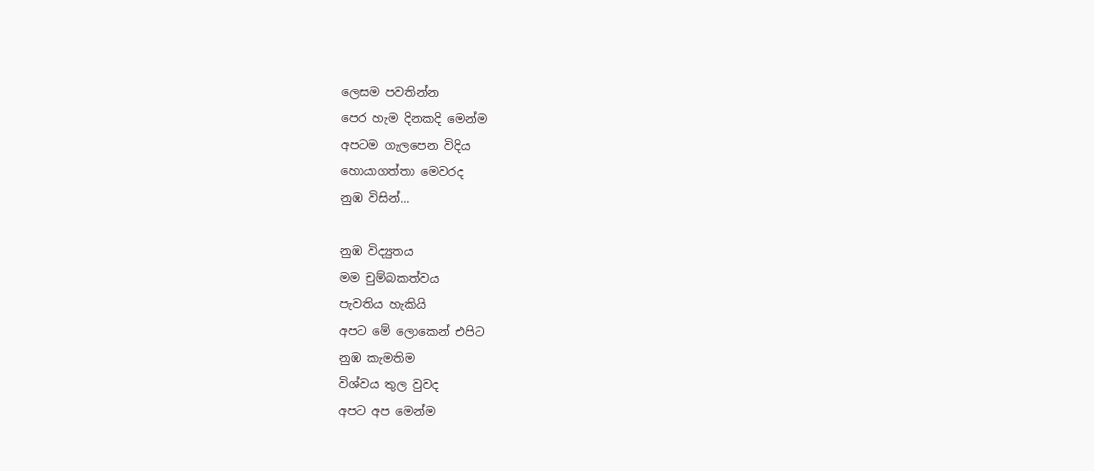ලෙසම පවතින්න
පෙර හැම දිනකදි මෙන්ම
අපටම ගැලපෙන විදිය
හොයාගත්තා මෙවරද
නුඹ විසින්...

නුඹ විද්‍යුතය
මම චුම්බකත්වය
පැවතිය හැකියි
අපට මේ ලොකෙන් එපිට
නුඹ කැමතිම
විශ්වය තුල වුවද
අපට අප මෙන්ම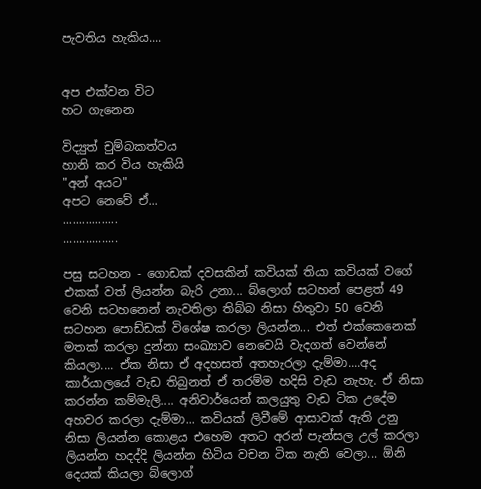පැවතිය හැකිය....


අප එක්වන විට
හට ගැනෙන

විද්‍යුත් චුම්බකත්වය
හානි කර විය හැකියි
"අන් අයට"
අපට නෙවේ ඒ...
.................
.................

පසු සටහන - ගොඩක් දවසකින් කවියක් තියා කවියක් වගේ එකක් වත් ලියන්න බැරි උනා... බ්ලොග් සටහන් පෙළත් 49 වෙනි සටහනෙන් නැවතිලා තිබ්බ නිසා හිතුවා 50 වෙනි සටහන ‍පොඩ්‍ඩක් විශේෂ කරලා ලියන්න... එත් එක්කෙනෙක් මතක් කරලා දුන්නා සංඛ්‍යාව නෙවෙයි වැදගත් වෙන්නේ කියලා.... ඒක නිසා ඒ අදහසත් අතහැරලා දැම්මා....අද කාර්යාලයේ වැඩ තිබුනත් ඒ තරම්ම හදිසි වැඩ නැහැ. ඒ නිසා කරන්න කම්මැලි.... අනිවාර්යෙන් කලයුතු වැඩ ටික උදේම අහවර කරලා දැම්මා... කවියක් ලිවීමේ ආසාවක් ඇති උනු නිසා ලියන්න කොළය එහෙම අතට අරන් පැන්සල උල් කරලා ලියන්න හදද්දි ලියන්න හිටිය වචන ටික නැති වෙලා... ඕනි දෙයක් කියලා බ්ලොග්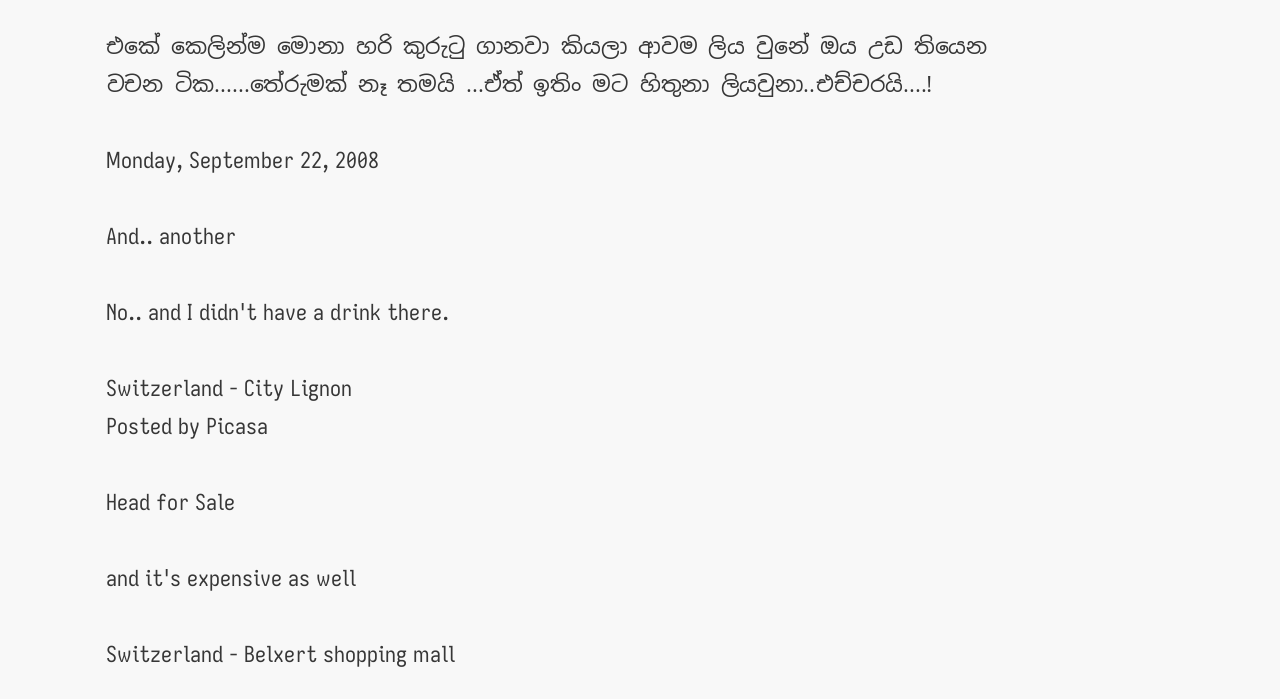එකේ කෙලින්ම මොනා හරි කුරුටු ගානවා කියලා ආවම ලිය වුනේ ඔය උඩ තියෙන වචන ටික......තේරුමක් නෑ තමයි ...ඒත් ඉතිං මට හිතුනා ලියවුනා..එච්චරයි....!

Monday, September 22, 2008

And.. another

No.. and I didn't have a drink there.

Switzerland - City Lignon
Posted by Picasa

Head for Sale

and it's expensive as well

Switzerland - Belxert shopping mall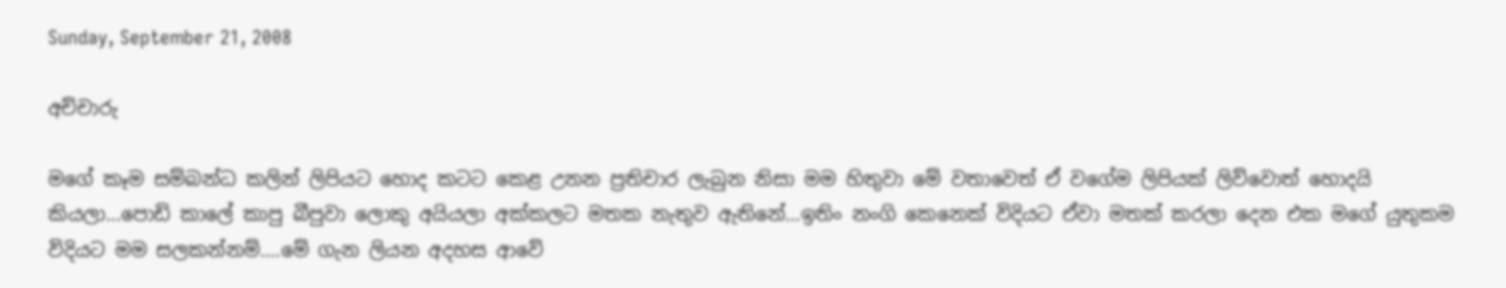Sunday, September 21, 2008

අච්චාරු

මගේ කෑම සම්බන්ධ කලින් ලිපියට හොද කටට කෙළ උනන ප්‍රතිචාර ලැබුන නිසා මම හිතුවා මේ වතාවෙත් ඒ ‍වගේම ලිපියක් ලිව්වොත් හොදයි කියලා...පොඩි කාලේ කාපු බීපුවා ලොකු අයියලා අක්කලට මතක නැතුව ඇතිනේ...ඉතිං නංගි කෙනෙක් විදියට ඒවා මතක් කරලා දෙන එක මගේ යුතුකම විදියට මම සලකන්නම්....මේ ගැන ලියන අදහස ආවේ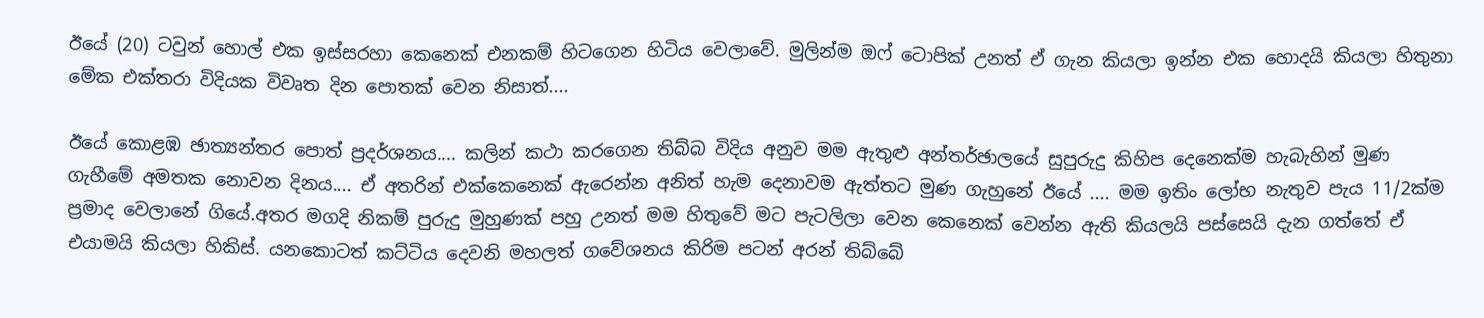ඊයේ (20) ටවුන් හොල් එක ඉස්සරහා කෙනෙක් එනකම් හිටගෙන හිටිය වෙලාවේ. මුලින්ම ඔෆ් ටොපික් උනත් ඒ ගැන කියලා ඉන්න එක හොදයි කියලා හිතුනා මේක එක්තරා විදියක විවෘත දින පොතක් වෙන නිසාත්....

ඊයේ කොළඹ ඡාත්‍යන්තර පොත් ප්‍රදර්ශනය.... කලින් කථා කරගෙන තිබ්බ විදිය අනුව මම ඇතුළු අන්තර්ඡාලයේ සුපුරුදු කිහිප දෙනෙක්ම හැබැහින් මුණ ගැහීමේ අමතක නොවන දිනය.... ඒ අතරින් එක්කෙනෙක් ඇරෙන්න අනිත් හැම දෙනාවම ඇත්තට මුණ ගැහුනේ ඊයේ .... මම ඉතිං ලෝභ නැතුව පැය 11/2ක්ම ප්‍රමාද වෙලානේ ගියේ.අතර මගදි නිකම් පුරුදු මුහුණක් පහු උනත් මම හිතුවේ මට පැටලිලා වෙන කෙනෙක් වෙන්න ඇති කියලයි පස්සෙයි දැන ගත්තේ ඒ එයාමයි කියලා හිකිස්. යනකොටත් කට්ටිය දෙවනි මහලත් ගවේශනය කිරිම පටන් අරන් තිබ්බේ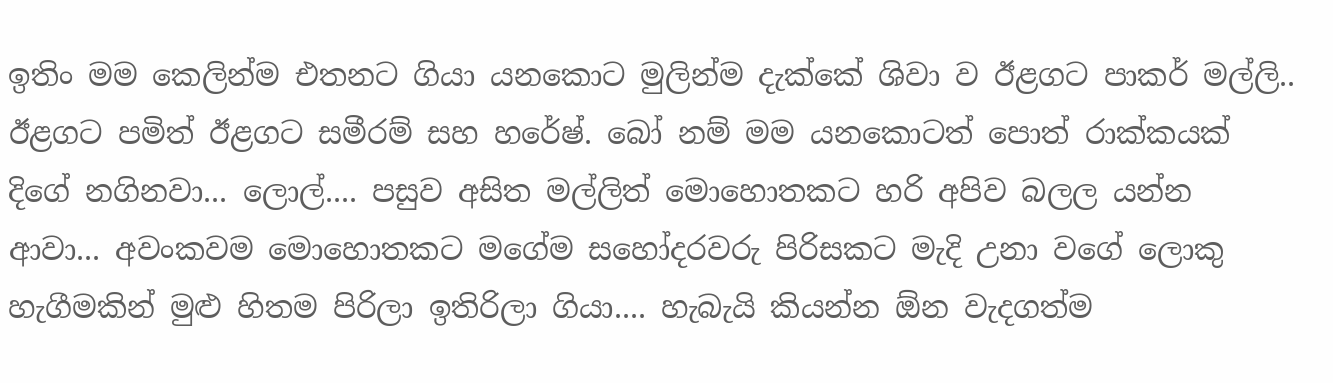ඉතිං මම කෙලින්ම එතනට ගියා යනකොට මුලින්ම දැක්කේ ශිවා ව ඊළගට පාකර් මල්ලි.. ඊළගට පමිත් ඊළගට සමීරම් සහ හරේෂ්. බෝ නම් මම යනකොටත් පොත් රාක්කයක් දිගේ නගිනවා... ලොල්.... පසුව අසිත මල්ලිත් මොහොතකට හරි අපිව බලල යන්න ආවා... අවංකවම මොහොතකට මගේම සහෝදරවරු පිරිසකට මැදි උනා වගේ ලොකු හැගීමකින් මුළු හිතම පිරිලා ඉතිරිලා ගියා.... හැබැයි කියන්න ඕන වැදගත්ම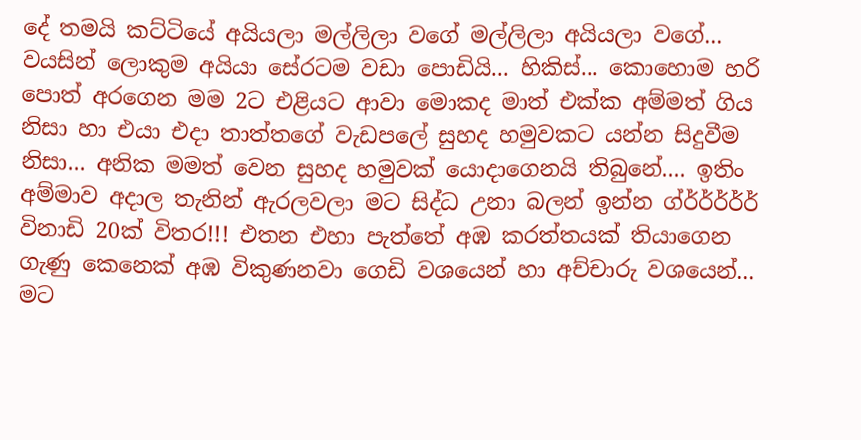දේ තමයි කට්ටියේ අයියලා මල්ලිලා වගේ මල්ලිලා අයියලා වගේ... වයසින් ලොකුම අයියා සේරටම වඩා පොඩියි... හිකිස්... කොහොම හරි පොත් අරගෙන මම 2ට එළියට ආවා ‍මොකද මාත් එක්ක අම්මත් ගිය නිසා හා එයා එදා තාත්ත‍ගේ වැඩපලේ සුහද හමුවකට යන්න සිදුවීම නිසා... අනික මමත් වෙන සුහද හමුවක් යොදාගෙනයි තිබුනේ.... ඉතිං අම්මාව අදාල තැනින් ඇරලවලා මට සිද්ධ උනා ‍බලන් ඉන්න ග්ර්ර්ර්ර්ර් විනාඩි 20ක් විතර!!! එතන එහා පැත්තේ අඹ කරත්තයක් තියාගෙන ගැණු කෙනෙක් අඹ විකුණනවා ගෙඩි වශයෙන් හා අච්චාරු වශයෙන්... මට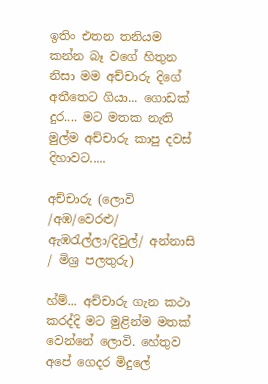ඉතිං එතන තනියම කන්න බෑ වගේ හිතුන නිසා මම අච්චාරු දි‍ගේ අතීතෙට ගියා... ගොඩක් දුර.... මට මතක නැති මුල්ම අච්චාරු කාපු දවස් දිහාවට.....

අච්චාරු (ලොවි /අඹ/වෙරළු/ ඇඹරැල්ලා/දිවුල්/ අන්නාසි / මිශ්‍ර පලතුරු)

හ්ම්... අච්චාරු ගැන කථා කරද්දි මට මුළින්ම මතක් වෙන්නේ ලොවි. හේතුව අපේ ගෙදර මිදුලේ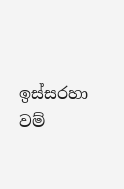ඉස්සරහා වම්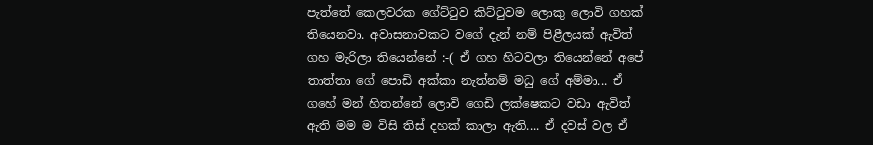පැත්තේ කෙලවරක ගේට්ටුව කිට්ටුවම ලොකු ලොවි ගහක් තියෙනවා. අවාසනාවකට වගේ දැන් නම් පිළීලයක් ඇවිත් ගහ මැරිලා තියෙන්නේ :-( ඒ ගහ හිටවලා තියෙන්නේ අපේ තාත්තා ගේ පොඩි අක්කා නැත්නම් මධු ගේ අම්මා... ඒ ගහේ මන් හිතන්නේ ලොවි ගෙඩි ලක්ෂෙකට වඩා ඇවිත් ඇති මම ම විසි තිස් දහක් කාලා ඇති.... ඒ දවස් වල ඒ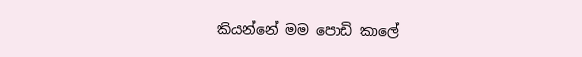කියන්නේ මම පොඩි කාලේ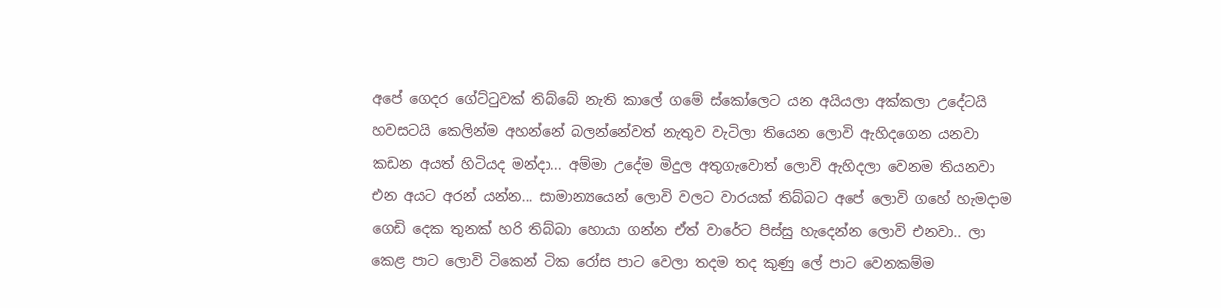අපේ ගෙදර ගේට්ටුවක් තිබ්බේ නැති කාලේ ගමේ ස්කෝලෙට යන අයියලා අක්කලා උදේටයි හවසටයි කෙලින්ම අහන්නේ බලන්නේවත් නැතුව වැටිලා තියෙන ලොවි ඇහිදගෙන යනවා කඩන අයත් හිටියද මන්දා... අම්මා උදේම මිදුල අතුගැවොත් ලොවි ඇහිදලා වෙනම තියනවා එන අයට අරන් යන්න... සාමාන්‍යයෙන් ලොවි වලට වාරයක් තිබ්බට අපේ ලොවි ගහේ හැමදාම ගෙඩි දෙක තුනක් හරි තිබ්බා හොයා ගන්න ඒත් වාරේට පිස්සු හැදෙන්න ලොවි එනවා.. ලා කෙළ පාට ලොවි ටිකෙන් ටික රෝස පාට වෙලා තදම තද කුණු ලේ පාට වෙනකම්ම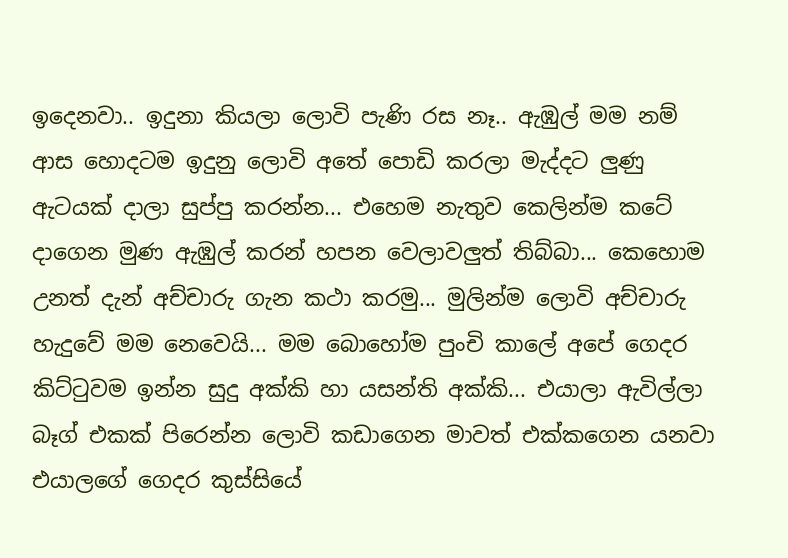ඉදෙනවා.. ඉදුනා කියලා ලොවි පැණි රස නෑ.. ඇඹුල් මම නම් ආස හොදටම ඉදුනු ලොවි ‍අතේ පොඩි කරලා මැද්දට ලුණු ඇටයක් දාලා සුප්පු කරන්න... එහෙම නැතුව කෙලින්ම කටේ දාගෙන මුණ ඇඹුල් කරන් හපන වෙලාවලුත් තිබ්බා... කෙහොම උනත් දැන් අච්චාරු ගැන කථා කරමු... මුලින්ම ලොවි අච්චාරු හැදුවේ මම නෙවෙයි... මම බොහෝම පුංචි කාලේ අපේ ගෙදර කිට්ටුවම ඉන්න සුදු අක්කි හා යසන්ති අක්කි... එයාලා ඇවිල්ලා බෑග් එකක් පි‍‍‍රෙන්න ලොවි කඩාගෙන මාවත් එක්කගෙන යනවා එයාලගේ ගෙදර කුස්සියේ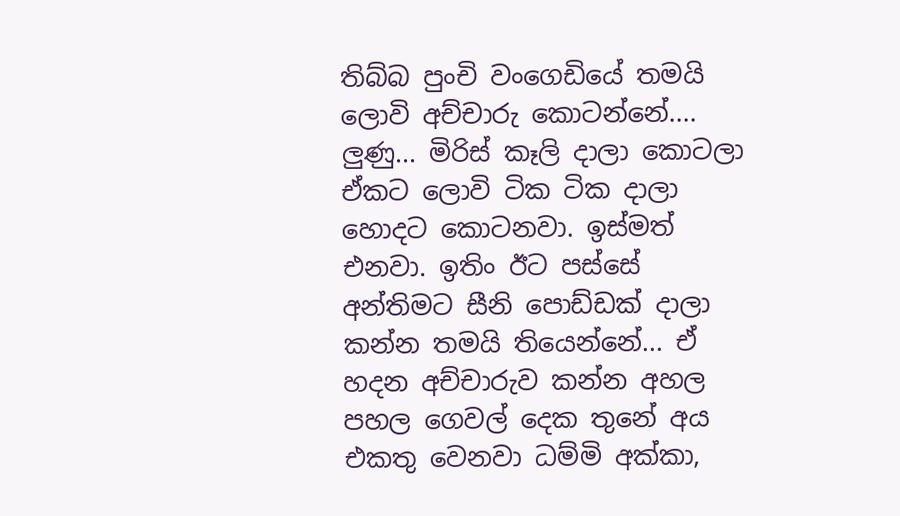තිබ්බ පුංචි වංගෙඩියේ තමයි ලොවි අච්චාරු කොටන්නේ.... ලුණු... මිරිස් කෑලි දාලා කොටලා ඒකට ලොවි ‍‍ටික ටික දාලා හොදට කොටනවා. ඉස්මත් එනවා. ඉතිං ඊට පස්සේ අන්තිමට සීනි පොඩ්ඩක් දාලා කන්න තමයි තියෙන්නේ... ඒ හදන අච්චාරුව කන්න අහල පහල ගෙවල් දෙක තුනේ අය එකතු වෙනවා ධම්මි අක්කා,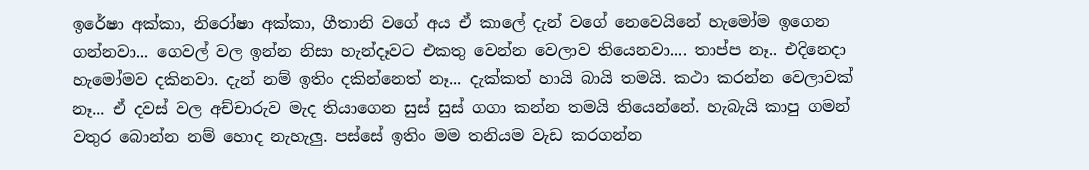ඉරේෂා අක්කා, නිරෝෂා අක්කා, ගීතානි වගේ අය ඒ කාලේ දැන් වගේ නෙවෙයිනේ හැමෝම ඉගෙන ගන්නවා... ගෙවල් වල ඉන්න නිසා හැන්දෑවට එකතු වෙන්න වෙලාව තියෙනවා.... තාප්ප නෑ.. එදිනෙදා හැමෝමව දකිනවා. දැන් නම් ඉතිං දකින්නෙත් නෑ... දැක්කත් හායි බායි තමයි. කථා කරන්න වෙලාවක් නෑ... ඒ දවස් වල අච්චාරුව මැද තියාගෙන සුස් සුස් ගගා කන්න තමයි තියෙන්නේ. හැබැයි කාපු ගමන් වතුර බොන්න නම් හොද නැහැලු. පස්සේ ඉතිං මම තනියම වැඩ කරගන්න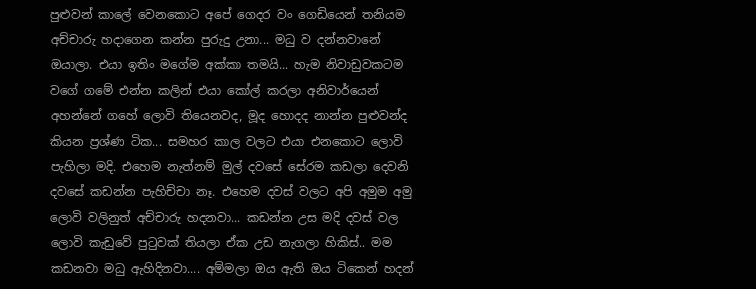පුළුවන් කාලේ වෙනකොට ‍අපේ ගෙදර වං ගෙඩියෙන් තනියම අච්චාරු හදාගෙන කන්න පුරුදු උනා... මධු ව දන්නවානේ ඔයාලා. එයා ඉතිං මගේම අක්කා තමයි... හැම නිවාඩුවකටම වගේ ගමේ එන්න කලින් එයා කෝල් කරලා අනිවාර්යෙන් අහන්නේ ගහේ ලොවි තියෙනවද, මූද හොදද නාන්න පුළුවන්ද කියන ප්‍රශ්ණ ටික... සමහර කාල වලට එයා එනකොට ලොවි පැහිලා මදි. එහෙම නැත්නම් මුල් දවසේ සේරම කඩලා දෙවනි දවසේ කඩන්න පැහිච්චා නෑ. එහෙම දවස් වලට අපි අමුම අමු ලොවි වලිනුත් අච්‍චාරු හදනවා... කඩන්න උස මදි දවස් වල ලොවි කැඩුවේ පුටුවක් තියලා ඒක උඩ නැගලා හිකිස්.. මම කඩනවා මධු ඇහිදිනවා.... අම්මලා ඔය ඇති ඔය ටිකෙන් හදන්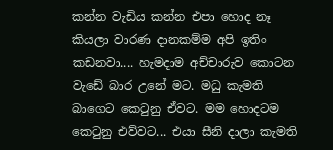කන්න වැඩිය කන්න එපා හොද නෑ කියලා වාරණ දානකම්ම අපි ඉතිං කඩනවා.... හැමදාම අච්චාරුව කොටන වැඩේ බාර ‍උනේ මට. මධු කැමති බාගෙට කෙටුනු ඒවට. මම හොදටම කෙටුනු එව්වට... එයා සීනි දාලා කැමති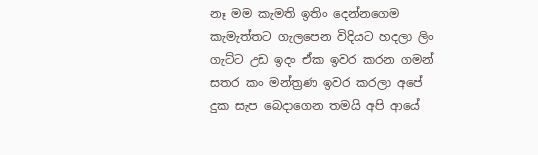නෑ මම කැමති ඉතිං දෙන්නගෙම කැමැත්තට ගැලපෙන විදියට හදලා ලිං ගැට්ට උඩ ඉදං ඒක ඉවර කරන ගමන් සතර කං මන්ත්‍රණ ඉවර කරලා අපේ දුක සැප බෙදාගෙන තමයි අපි ආයේ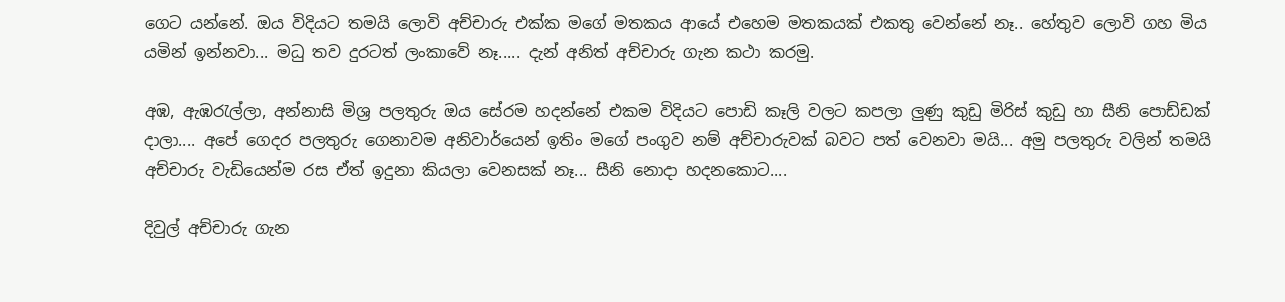ගෙට යන්නේ. ඔය විදියට තමයි ලොවි අච්චාරු එක්ක මගේ මතකය ආයේ එහෙම මතකයක් එකතු වෙන්නේ නෑ.. හේතුව ලොවි ගහ මිය යමින් ඉන්නවා... මධු තව දුරටත් ලංකාවේ නෑ..... දැන් අනිත් අච්චාරු ගැන කථා කරමු.

අඹ, ඇඹරැල්ලා, අන්නාසි මිශ්‍ර පලතුරු ඔය සේරම හදන්නේ එකම විදියට පොඩි කෑලි වලට කපලා ලුණු කුඩු මිරිස් කුඩු හා සීනි පොඩ්ඩක් දාලා.... අපේ ගෙදර පලතුරු ගෙනාවම අනිවාර්යෙන් ඉතිං මගේ පංගුව නම් අච්චාරුවක් බවට පත් වෙනවා මයි... අමු පලතුරු වලින් තමයි අච්චාරු ‍වැඩියෙන්ම රස ඒත් ඉදුනා කියලා වෙනසක් නෑ... සීනි නොදා හදනකොට....

දිවුල් අච්චාරු ගැන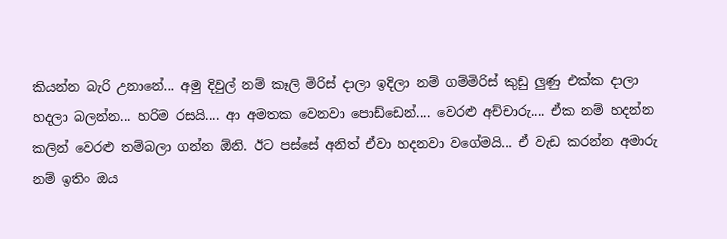කියන්න බැරි උනානේ... අමු දිවුල් නම් කෑලි මිරිස් දාලා ඉදිලා නම් ගම්මිරිස් කුඩු ලුණු එක්ක දාලා හදලා බලන්න... හරිම රසයි.... ආ අමතක වෙනවා පොඩ්‍‍ඩෙන්.... වෙරළු අච්චාරු.... ඒක නම් හදන්න කලින් වෙරළු තම්බලා ගන්න ඕනි. ඊට පස්සේ අනිත් ඒවා හදනවා වගේමයි... ඒ වැඩ කරන්න අමාරු නම් ඉතිං ඔය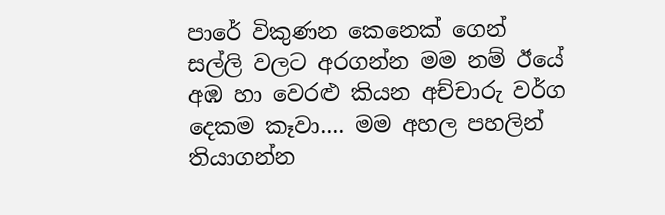පාරේ විකුණන කෙනෙක් ගෙන් සල්ලි වලට අරගන්න මම නම් ඊයේ අඹ හා වෙරළු කියන අච්චාරු වර්ග දෙකම කෑවා.... මම අහල පහලින් තියාගන්න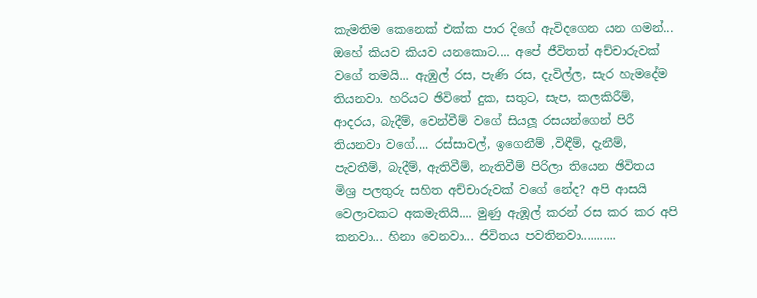කැමතිම කෙනෙක් එක්ක පාර දිගේ ඇවිදගෙන යන ගමන්... ඔහේ කියව කියව යනකොට.... අපේ ජීවිතත් අච්චාරුවක් වගේ තමයි... ඇඹුල් රස, පැණි රස, දැවිල්ල, සැර හැමදේම තියනවා. හරියට ඡිවිතේ දුක, සතුට, සැප, කලකිරීම්, ආදරය, බැදීම්, වෙන්වීම් වගේ සියලූ රසයන්ගෙන් පිරී තියනවා වගේ.... රස්සාවල්, ඉගෙනීම් ,විඳීම්, දැනීම්, පැවතීම්, බැදීම්, ඇතිවීම්, නැතිවීම් පිරිලා තියෙන ඡිවිතය මිශ්‍ර පලතුරු සහිත අච්චාරුවක් වගේ නේද? අපි ආසයි වෙලාවකට අකමැතියි.... මුණු ඇඹූල් කරන් රස කර කර අපි කනවා... හිනා වෙනවා... ජිවිතය පවතිනවා...........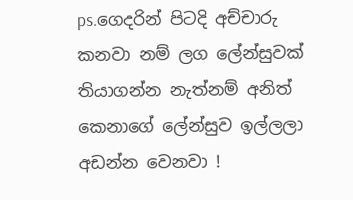ps.ගෙදරින් පිටදි අච්චාරු කනවා නම් ලග ලේන්සුවක් තියාගන්න නැත්නම් අනිත් කෙනාගේ ලේන්සුව ඉල්ලලා අඩන්න වෙනවා !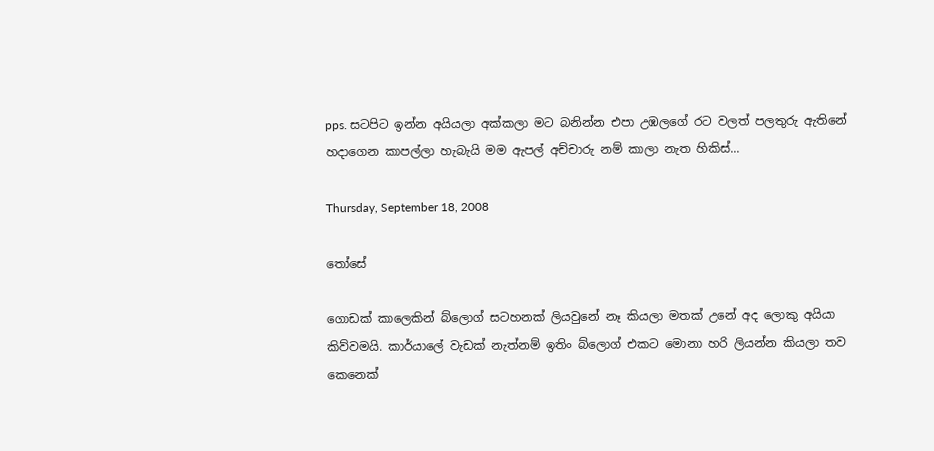pps. සටපිට ඉන්න අයියලා අක්කලා මට බනින්න එපා උඹල‍ගේ රට වලත් පලතුරු ඇතිනේ හදාගෙන කාපල්ලා හැබැයි මම ඇපල් අච්චාරු නම් කාලා නැත හිකිස්...

Thursday, September 18, 2008

තෝසේ

ගොඩක් කාලෙකින් බ්ලොග් සටහනක් ලියවුනේ නෑ කියලා මතක් උනේ අද ලොකු අයියා කිව්වමයි. කාර්යාලේ වැඩක් නැත්නම් ඉතිං බ්ලොග් එකට මොනා හරි ලියන්න කියලා තව කෙනෙක්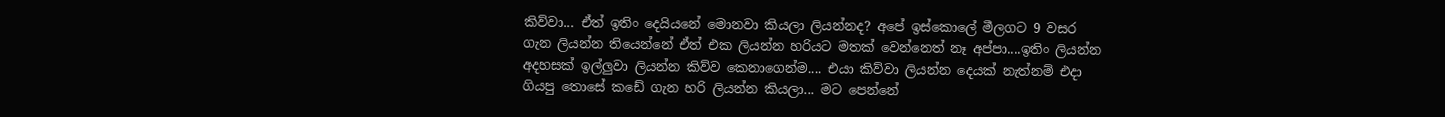කිව්වා... ඒත් ඉතිං දෙයියනේ මොනවා කියලා ලියන්නද? අපේ ඉස්කොලේ මීලගට 9 වසර ගැන ලියන්න තියෙන්නේ ඒත් එක ලියන්න හරියට මතක් වෙන්නෙත් නෑ අප්පා....ඉතිං ලියන්න අදහසක් ඉල්ලුවා ලියන්න කිව්ව කෙනාගෙන්ම.... එයා කිව්වා ලියන්න දෙයක් නැත්නම් එදා ගියපු තොසේ ක‍‍ඩේ ගැන හරි ලියන්න කියලා... මට පෙන්නේ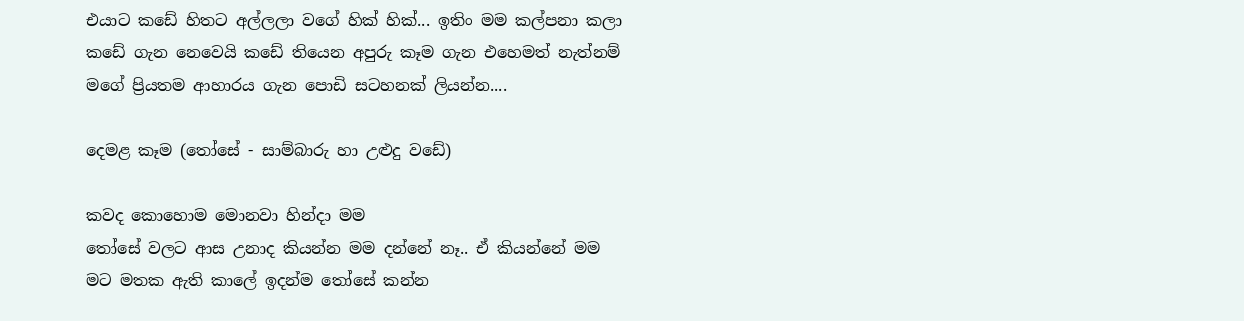එයා‍ට කඩේ හිතට අල්ලලා වගේ හික් හික්... ඉතිං මම කල්පනා කලා කඩේ ගැන නෙවෙයි කඩේ තියෙන අපුරු කෑම ගැන එහෙමත් නැත්නම් මගේ ප්‍රියතම ආහාරය ගැන පොඩි සටහනක් ලියන්න....

දෙමළ කෑම (තෝසේ - සාම්බාරු හා උළුදු ව‍ඩේ)

කවද කොහොම මොනවා හින්දා මම
තෝසේ වලට ආස උනාද කියන්න මම දන්නේ නෑ.. ඒ කියන්නේ මම මට මතක ඇති කාලේ ඉදන්ම තෝසේ කන්න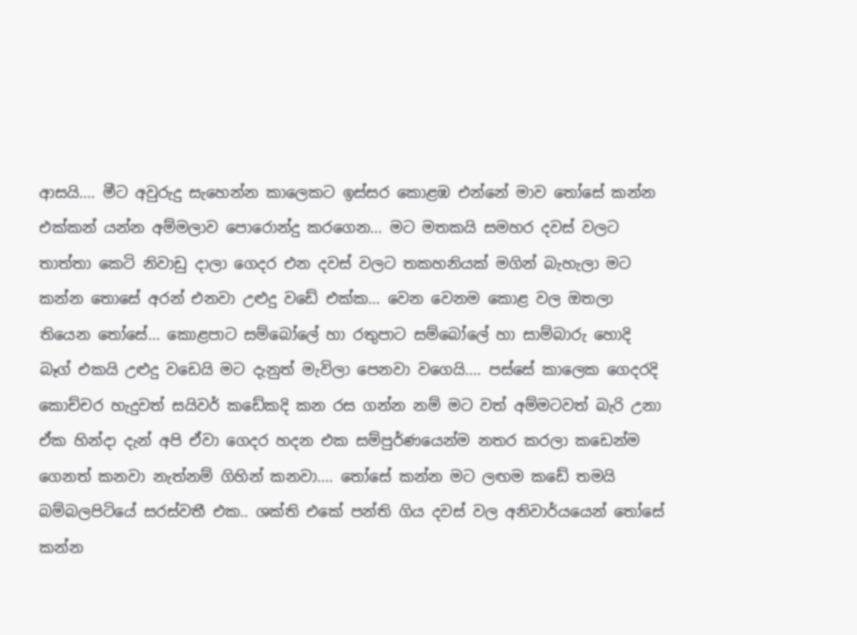ආසයි.... මීට අවුරුදු සැහෙන්න කාලෙකට ඉස්සර කොළඹ එන්නේ මාව ‍තෝසේ කන්න එක්කන් යන්න අම්මලාව පොරොන්දු කරගෙන... මට මතකයි සමහර දවස් වලට තාත්තා කෙටි නිවාඩු දාලා ‍ගෙදර එන දවස් වලට තකහනියක් මගින් බැහැලා මට කන්න තොසේ අරන් එනවා උළුදු ව‍ඩේ එක්ක... වෙන වෙනම කොළ වල ‍ඔතලා තියෙන තෝසේ... කොළපාට සම්බෝලේ හා රතුපාට සම්බෝලේ හා සාම්බාරු හොදි බෑග් එකයි උළුදු වඩෙයි මට දැනුත් මැවිලා පෙනවා වගෙයි.... පස්සේ කාලෙක ගෙදරදි කොච්චර හැදුවත් සයිවර් කඩේකදි කන ‍රස ගන්න නම් මට වත් අම්මටවත් බැරි උනා ඒක හින්දා දැන් අපි ඒවා ගෙදර හදන එක සම්පුර්ණයෙන්ම නතර කරලා ක‍ඩෙන්ම ගෙනත් කනවා නැත්නම් ගිහින් කනවා.... තෝසේ කන්න මට ලඟම ක‍ඩේ තමයි බම්බලපිටියේ සරස්වතී එක.. ශක්ති එකේ පන්ති ගිය දවස් වල අනිවාර්යයෙන් තෝසේ කන්න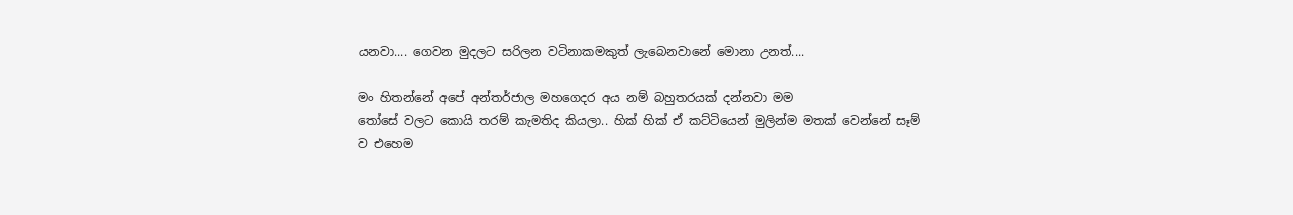යනවා.... ගෙවන මුදලට සරිලන වටිනාකමකුත් ලැබෙනවානේ මොනා උනත්....

මං හිතන්නේ අපේ අන්තර්ජාල මහගෙදර අය නම් බහුතරයක් දන්නවා මම
තෝසේ වලට කොයි තරම් කැමතිද කියලා.. හික් හික් ඒ කට්ටියෙන් මුලින්ම මතක් වෙන්නේ සෑම් ව එහෙම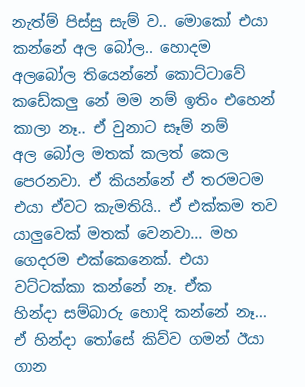නැත්ම් පිස්සු සැම් ව.. මොකෝ එයා කන්නේ අල බෝල.. හොදම අලබෝල තියෙන්නේ කොට්ටාවේ කඩේකලු නේ මම නම් ඉතිං එහෙන් කාලා නෑ.. ඒ වුනාට සෑම් නම් අල ‍බෝල මතක් කලත් කෙල පෙරනවා. ඒ කියන්නේ ඒ තරමටම එයා ඒවට කැමතියි.. ඒ එක්කම තව යාලුවෙක් මතක් වෙනවා... මහ ගෙදරම එ‍ක්කෙනෙක්. එයා වට්ටක්කා කන්නේ නෑ. ඒක හින්දා ‍සම්බාරු හොදි කන්නේ නෑ... ඒ හින්දා තෝසේ කිව්ව ගමන් ඊයා ගාන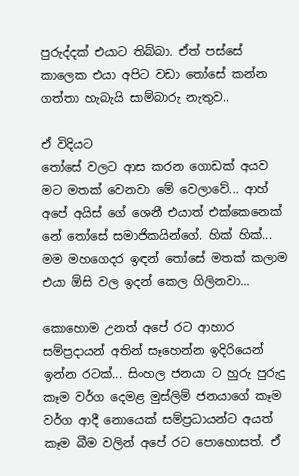පුරුද්දක් එයාට තිබ්බා. ඒත් පස්සේ කාලෙක එයා අපිට වඩා තෝසේ කන්න ගත්තා හැබැයි සාම්බාරු නැතුව..

ඒ විදියට
තෝසේ වලට ආස කරන ගොඩක් අයව මට මතක් වෙනවා මේ වෙලාවේ... ආහ් අපේ අයිස් ගේ ශෙනී එයාත් එක්කෙනෙක් නේ තෝසේ සමාජිකයින්ගේ. හික් හික්... මම මහගෙදර ඉඳන් තෝසේ මතක් කලාම එයා ඕසි වල ඉදන් කෙල ගිලිනවා...

කොහොම උනත් අපේ රට ආහාර සම්ප්‍රදායන් අතින් සෑහෙන්න ඉදිරියෙන් ඉන්න රටක්... සිංහල ජනයා ට හුරු පුරුදු කෑම වර්ග දෙමළ මුස්ලිම් ජනයාගේ කෑම වර්ග ආදී නොයෙක් සම්ප්‍රධා‍යන්ට අයත් කෑම බීම වලින් අපේ රට පොහොසත්. ඒ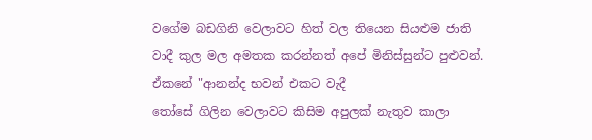වගේම බඩගිනි වෙලාවට හිත් වල තියෙන සියළුම ජාති වාදී කුල මල අමතක කරන්නත් අපේ මිනිස්සුන්ට පුළුවන්. ඒකනේ "ආනන්ද භවන් එකට වැදී ‍
තෝසේ ගිලින වෙලාවට කිසිම අපුලක් නැතුව කාලා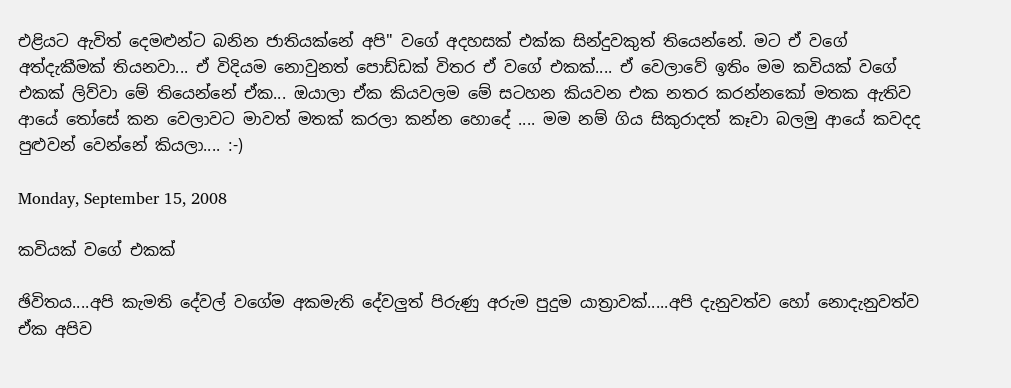එළියට ඇවිත් දෙමළුන්ට බනින ජාතියක්නේ අපි" වගේ අදහසක් එක්ක සින්දුවකුත් තියෙන්නේ. මට ඒ වගේ අත්දැකීමක් තියනවා... ඒ විදියම නොවුනත් පොඩ්ඩක් විතර ඒ වගේ එකක්.... ඒ වෙලාවේ ඉතිං මම කවියක් වගේ එකක් ලිව්වා මේ තියෙන්නේ ඒක... ඔයාලා ඒක කියවලම මේ සටහන කියවන එක නතර කරන්නකෝ මතක ඇතිව ආයේ තෝසේ කන වෙලාවට මාවත් මතක් කරලා කන්න හොදේ .... මම නම් ගිය සිකුරාදත් කෑවා බලමු ආයේ කවදද පුළුවන් වෙන්නේ කියලා.... :-)

Monday, September 15, 2008

කවියක් වගේ එකක්

ඡිවිතය....අපි කැමති දේවල් වගේම අකමැති දේවලුත් පිරුණු අරුම පුදුම යාත්‍රාවක්.....අපි දැනුවත්ව හෝ නොදැනුවත්ව ඒක අපිව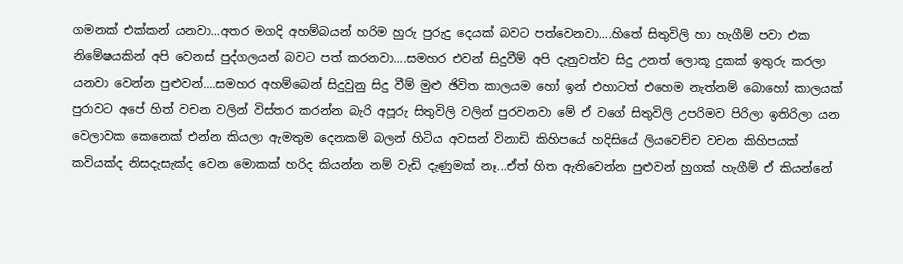ගමනක් එක්කන් යනවා...අතර මගදි අහම්බයන් හරිම හුරු පුරුදු දෙයක් බවට පත්වෙනවා....හිතේ සිතුවිලි හා හැගීම් පවා එක නිමේෂයකින් අපි වෙනස් පුද්ගලයන් බවට පත් කරනවා....සමහර එවන් සිදුවීම් අපි දැනුවත්ව සිදු උනත් ලොකූ දුකක් ඉතුරු කරලා යනවා වෙන්න පුළුවන්....සමහර අහම්බෙන් සිදුවුනු සිදු වීම් මුළු ඡිවිත කාලයම හෝ ඉන් එහාටත් එහෙම නැත්නම් බොහෝ කාලයක් පුරාවට අපේ හිත් වචන වලින් විස්තර කරන්න බැරි අපූරු සිතුවිලි වලින් පුරවනවා මේ ‍ඒ වගේ සිතුවිලි උපරිමව පිරිලා ඉතිරිලා යන වෙලාවක කෙනෙක් එන්න කියලා ඇමතුම දෙනකම් බලන් හිටිය අවසන් ‍විනාඩි කිහිපයේ හදි‍සියේ ලියවෙච්ච වචන කිහිපයක් කවියක්ද නිසදැසැක්ද වෙන මොකක් හරිද කියන්න නම් වැ‍ඩි දැණුමක් නෑ...ඒත් හිත ඇතිවෙන්න පුළුවන් හුගක් හැගීම් ඒ කියන්නේ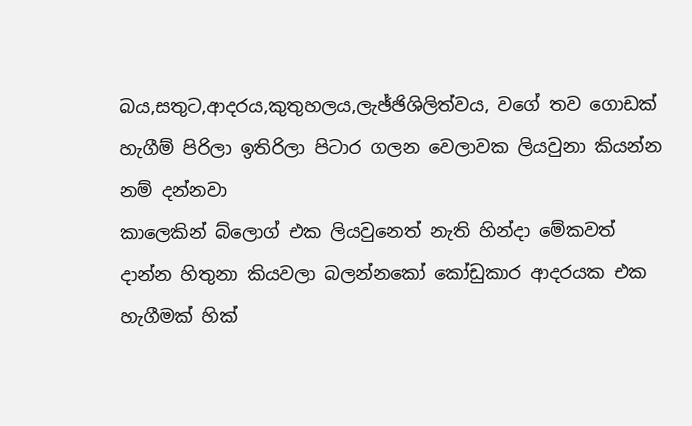බය,සතුට,ආදරය,කුතුහලය,ලැඡ්ඡිශිලිත්වය, වගේ තව ගොඩක් හැගීම් පිරිලා ඉතිරිලා පිටාර ගලන වෙලාවක ලියවුනා කියන්න නම් දන්නවා
කාලෙකින් බ්ලොග් එක ලියවුනෙත් නැති හින්දා මේකවත් දාන්න හිතුනා කියවලා බලන්නකෝ කෝඩුකාර ආදරයක එක හැගීමක් හික්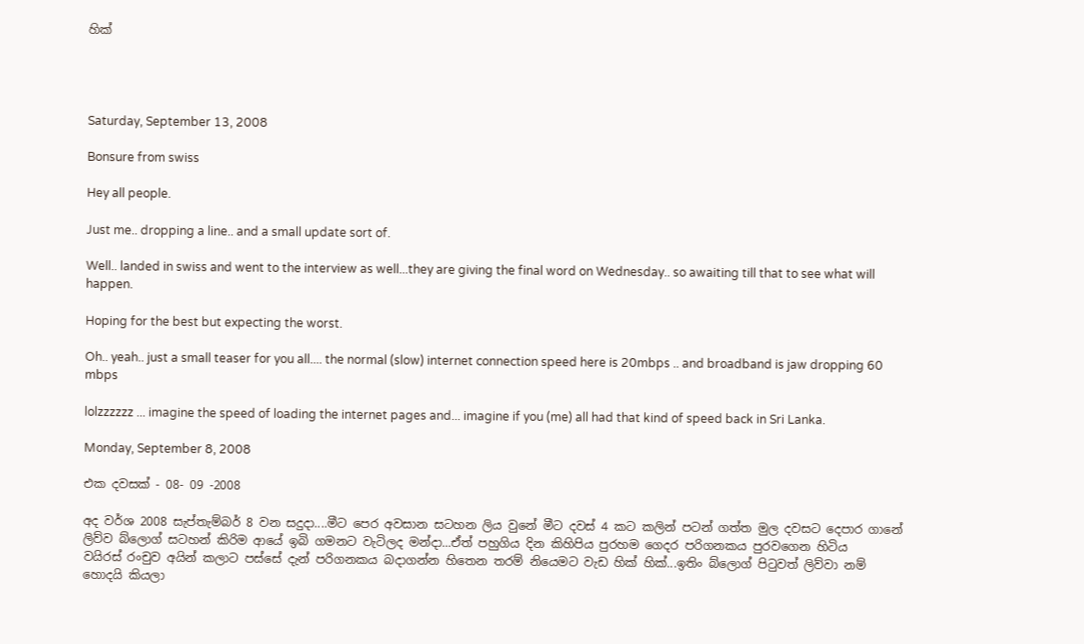හික්




Saturday, September 13, 2008

Bonsure from swiss

Hey all people.

Just me.. dropping a line.. and a small update sort of.

Well.. landed in swiss and went to the interview as well...they are giving the final word on Wednesday.. so awaiting till that to see what will happen.

Hoping for the best but expecting the worst.

Oh.. yeah.. just a small teaser for you all.... the normal (slow) internet connection speed here is 20mbps .. and broadband is jaw dropping 60 mbps

lolzzzzzz ... imagine the speed of loading the internet pages and... imagine if you (me) all had that kind of speed back in Sri Lanka.

Monday, September 8, 2008

එක දවසක් - 08- 09 -2008

අද වර්ශ 2008 සැප්තැම්බර් 8 වන සදුදා....මීට පෙර අවසාන සටහන ලිය වුනේ මීට දවස් 4 ක‍ට කලින් පටන් ගත්ත මුල දවසට දෙපාර ගානේ ලිව්ව බ්ලොග් සටහන් කිරිම ආයේ ඉබි ගමනට වැ‍ටිලද මන්දා...ඒත් පහුගිය දින කිහිපිය පුරහම ගෙදර පරිගනකය පුරවගෙන හිටිය වයිරස් ‍රංචුව අයින් කලාට පස්සේ දැන් පරිගනකය බදාගන්න හිතෙන තරම් නියෙමට වැඩ හික් හික්...ඉතිං බ්ලොග් පිටුවත් ලිව්වා නම් හොදයි කියලා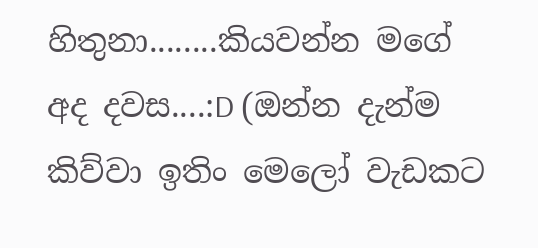හිතුනා........කියවන්න මගේ අද දවස....:D (ඔන්න දැන්ම කිව්වා ඉතිං මෙලෝ වැඩකට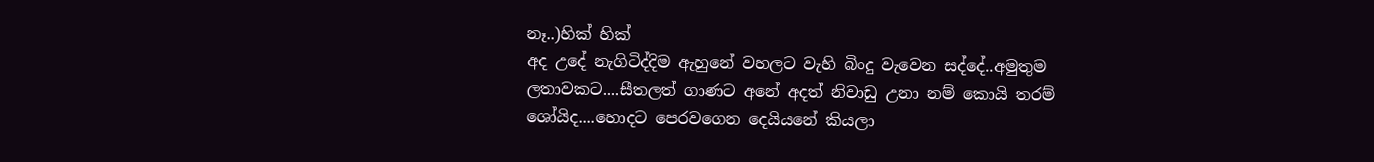නෑ..)හික් හික්
අද උදේ නැගිටිද්දිම ඇහුනේ වහලට වැහි බිංදු වැවෙන සද්දේ..අමුතුම ලතාවකට....සීතලත් ගාණට අනේ අදත් නිවාඩු උනා නම් කොයි තරම් ශෝයිද....හොදට පෙරවගෙන දෙයියනේ කියලා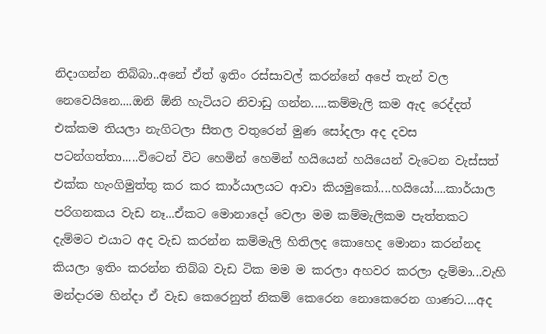නිදාගන්න තිබ්බා..අනේ ඒත් ඉතිං රස්සාවල් කරන්නේ අපේ තැන් වල නෙවෙයිනෙ....ඔනි ඕනි හැටියට නිවාඩු ගන්න.....කම්මැලි කම ඇද රෙද්දත් එක්කම තියලා නැගිටලා සීතල වතුරෙන් මුණ සෝදලා අද දවස පටන්ගත්තා.....විටෙන් විට හෙමින් හෙමින් හයියෙන් හයියෙන් වැටෙන වැස්සත් එක්ක හැංගිමුත්තු කර කර කාර්යාලයට ආවා කියමුකෝ....හයියෝ....කාර්යාල පරිගනකය වැඩ නෑ...ඒකට මොනාදෝ වෙලා මම කම්මැලිකම පැත්තකට දැම්මට එයාට අද වැඩ කරන්න කම්මැලි හිතිලද කොහෙද මොනා කරන්නද කියලා ඉතිං කරන්න තිබ්බ වැඩ ටික මම ම කරලා අහවර කරලා දැම්මා...වැහි මන්දාරම හින්දා ඒ වැඩ කෙරෙනුත් ‍නිකම් කෙරෙන නොකෙ‍රෙන ගාණට....අද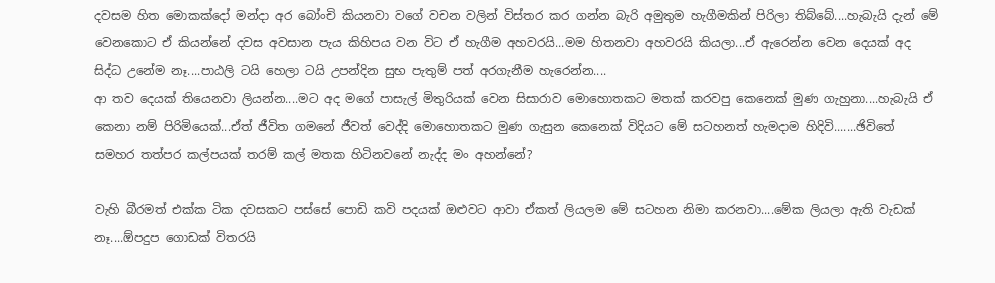දවසම හිත මොකක්දෝ මන්දා අර බෝංචි කියනවා වගේ වචන වලින් විස්තර කර ගන්න බැරි අමුතුම හැගීමකින් පිරිලා තිබ්බේ....හැබැයි දැන් මේ වෙනකොට ඒ කියන්නේ දවස අවසා‍න පැය කිහිපය වන විට ඒ හැගීම අහවරයි...මම හිතනවා අහවරයි කියලා...ඒ ඇ‍‍‍‍රෙන්න වෙන දෙයක් අද සිද්ධ උනේම නෑ....පාඨලි ටයි හෙලා ටයි උපන්දින සුභ පැතුම් පත් අරගැනීම හැරෙන්න....
ආ තව දෙයක් තියෙනවා ලියන්න....මට අද මගේ පාසැල් මිතුරියක් වෙන සිසාරාව මොහොතකට මතක් කරවපු කෙනෙක් මුණ ගැහුනා....හැබැයි ඒ කෙනා නම් පිරිමියෙක්...ඒත් ජීවිත ගම‍නේ ජීවත් වෙද්දි මොහොතකට මුණ ගැසුන කෙනෙක් විදියට මේ සටහනත් හැමදාම හිදිවි.......ඡිවිතේ සමහර තත්පර කල්පයක් තරම් කල් මතක හිටිනවනේ ‍නැද්ද මං අහන්නේ?

වැහි බීරමත් එක්ක ටික දවසකට පස්සේ පොඩි කවි පදයක් ඔළුවට ආවා ඒකත් ලියලම මේ සටහන නිමා කරනවා....මේක ලියලා ‍ඇති වැඩක් නෑ....ඕපදුප ගොඩක් විතරයි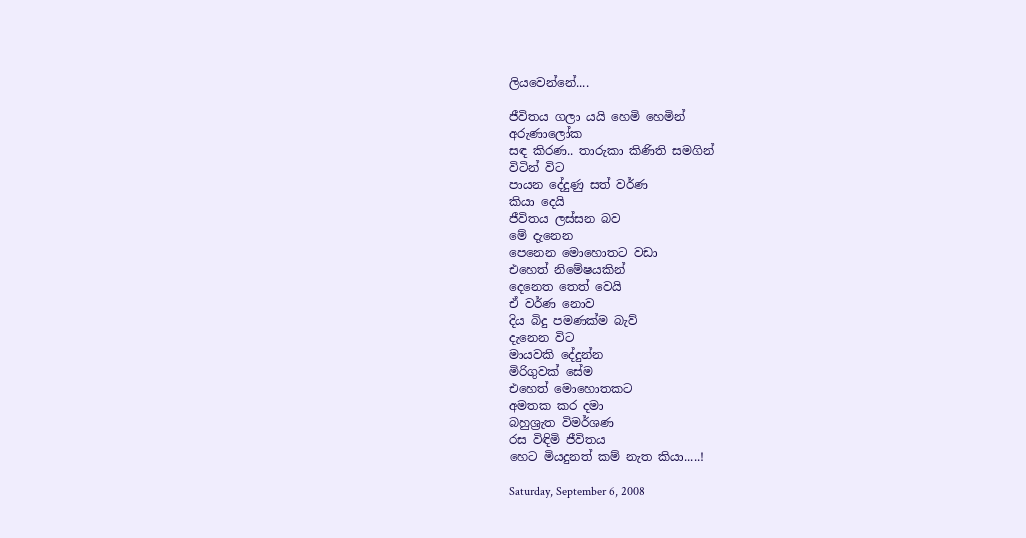ලියවෙන්නේ....

ජීවිතය ගලා යයි හෙමි හෙමින්
අරුණාලෝක
සඳ කිරණ.. තාරුකා කිණිති සමගින්
විටින් විට
පායන දේදුණු සත් වර්ණ
කියා‍ දෙයි
ජීවිතය ලස්සන බව
මේ ‍දැනෙන
පෙනෙන මොහොතට වඩා
එහෙත් නිමේෂයකින්
දෙනෙත තෙත් වෙයි
ඒ වර්ණ නොව
දිය බිදු පමණක්ම බැව්
දැනෙන විට
මායවකි දේදුන්න
මිරිගුවක් සේම
එහෙත් මොහොතකට
අමතක කර දමා
බහුශ්‍රැත විමර්ශණ
රස විඳිමි ජීවිතය
හෙට මියදුනත් කම් නැත කියා.....!

Saturday, September 6, 2008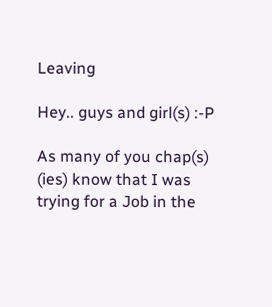Leaving

Hey.. guys and girl(s) :-P

As many of you chap(s) (ies) know that I was trying for a Job in the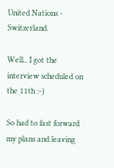United Nations - Switzerland.

Well.. I got the interview scheduled on the 11th :-)

So had to fast forward my plans and leaving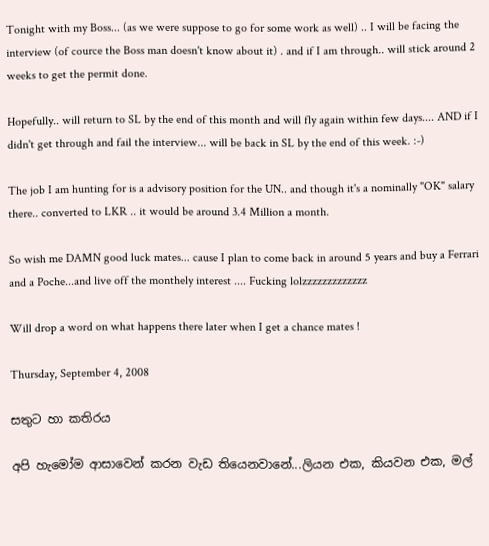Tonight with my Boss... (as we were suppose to go for some work as well) .. I will be facing the interview (of cource the Boss man doesn't know about it) . and if I am through.. will stick around 2 weeks to get the permit done.

Hopefully.. will return to SL by the end of this month and will fly again within few days.... AND if I didn't get through and fail the interview... will be back in SL by the end of this week. :-)

The job I am hunting for is a advisory position for the UN.. and though it's a nominally "OK" salary there.. converted to LKR .. it would be around 3.4 Million a month.

So wish me DAMN good luck mates... cause I plan to come back in around 5 years and buy a Ferrari and a Poche...and live off the monthely interest .... Fucking lolzzzzzzzzzzzzz

Will drop a word on what happens there later when I get a chance mates !

Thursday, September 4, 2008

සතු‍ට හා කතිරය

අපි හැමෝම ආසාවෙන් කරන වැඩ තියෙනවානේ...ලියන එක, කියවන එක, මල්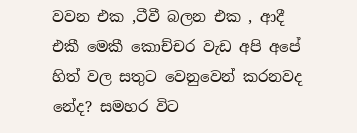වවන එක ,ටීවී බලන එක , ආදී එකී මෙකී කොච්චර වැඩ අපි අපේ හිත් වල සතුට වෙනුවෙන් කරනවද නේද? සමහර විට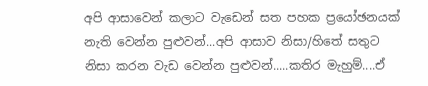අපි ආසාවෙන් කලාට වැඩෙන් සත පහක ප්‍රයෝඡනයක් නැති වෙන්න පුළුවන්...අපි ආසාව නිසා/හිතේ සතුට නිසා කරන වැඩ වෙන්න පුළුවන්.....කතිර මැහුම්....ඒ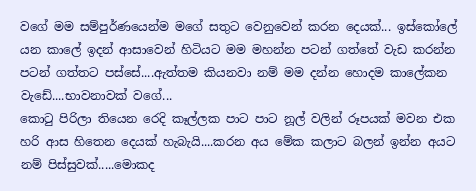ව‍ගේ මම සම්පුර්ණයෙන්ම මගේ සතුට වෙනුවෙන් කරන දෙයක්‍... ඉස්කෝලේ යන කාලේ ඉදන් ආසාවෙන් හිටියට මම මහන්න පටන් ගත්තේ වැඩ කරන්න පටන් ගත්තට පස්සේ....ඇත්තම කියනවා නම් මම දන්න හොදම කාලේකන වැඩේ....භාවනාවක් වගේ...
කොටු පිරිලා තියෙන රෙදි කෑල්ලක පාට පාට නූල් වලින් රූපයක් මවන එක හරි ආස හිතෙන දෙයක් හැබැයි....කරන අය මේක කලාට බලන් ඉන්න අයට නම් පිස්සුවක්.....මොකද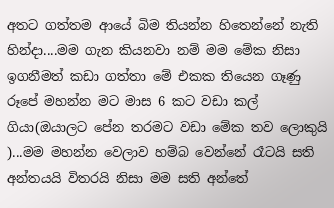අ‍තට ගත්තම ආයේ බිම තියන්න හිතෙන්නේ නැති හින්දා‍‍....මම ගැන කියනවා නම් මම මේක නිසා ඉගනීමත් කඩා ගත්තා‍‍‍ මේ එකක තියෙන ගෑණු රූපේ මහන්න මට මාස 6 කට වඩා කල් ගියා(ඔයාලට පේන තරමට වඩා මේක තව ලොකුයි )...මම මහන්න වෙලාව හම්බ වෙන්නේ රෑටයි සති අන්තයයි විතරයි නිසා මම සති අන්තේ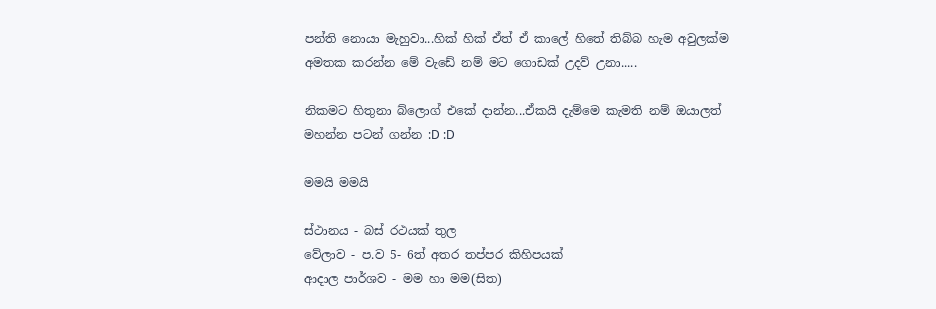පන්ති නොයා මැහුවා...හික් හික් ඒත් ඒ කාලේ හිතේ තිබ්බ හැම අවුලක්ම අමතක කරන්න මේ වැඩේ නම් මට ගොඩක් උදව් උනා.....

නිකමට හිතුනා බ්ලොග් එකේ දාන්න...ඒකයි දැම්මෙ කැමති නම් ඔයාලත් මහන්න පටන් ගන්න :D :D

මමයි මමයි

ස්ථානය - බස් රථයක් තුල
වේලාව - ප.ව 5- 6ත් අතර තප්පර කිහිපයක්
ආදාල පාර්ශව - මම හා මම(සිත)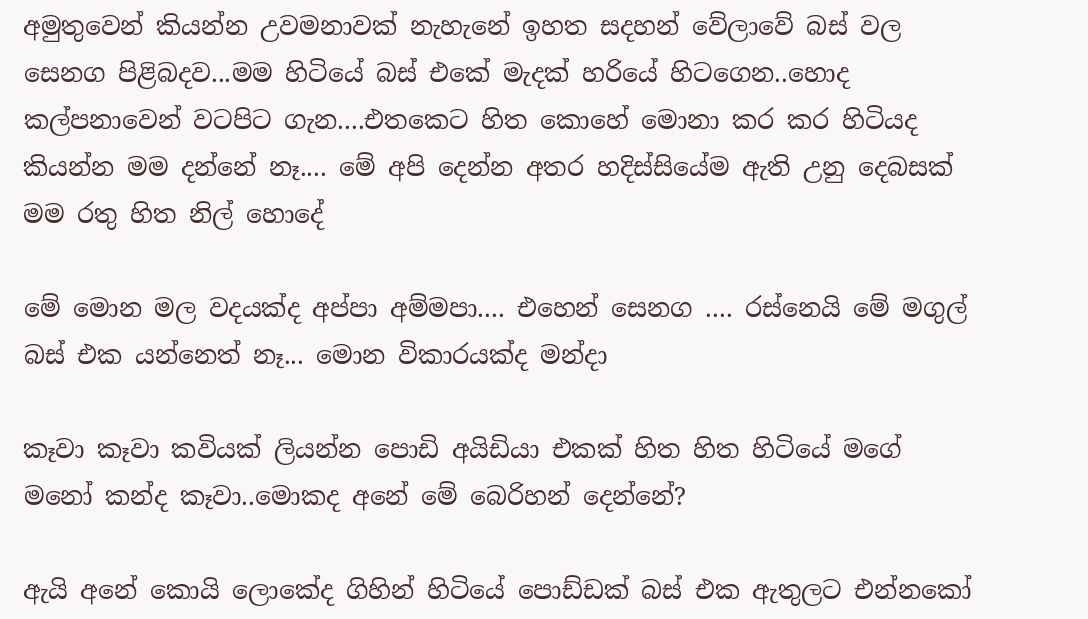අමුතුවෙන් කියන්න උවමනාවක් නැහැනේ ඉහත සදහන් වේලාවේ බස් වල සෙනග පිළිබදව...මම හිටියේ බස් එකේ මැදක් හරියේ හිටගෙන..හොද කල්පනාවෙන් වටපිට ගැන....එතකෙට හිත කොහේ මොනා කර කර හිටියද කියන්න මම දන්නේ නෑ.... මේ අපි දෙන්න අතර හදිස්සියේම ඇති උනු දෙබසක් මම රතු හිත නිල් හොදේ

මේ මොන මල වදයක්ද අප්පා අම්මපා.... එහෙන් සෙනග .... රස්නෙයි මේ මගුල් බස් එක යන්නෙත් නෑ... මොන විකාරයක්ද මන්දා

කෑවා කෑවා කවියක් ලියන්න පොඩි අයිඩියා එකක් හිත හිත හිටියේ මගේ මනෝ කන්ද කෑවා..මොකද අනේ මේ බෙරිහන් දෙන්නේ?

ඇයි අනේ කොයි ලොකේද ගිහින් හිටියේ පොඩ්ඩක් බස් එක ඇතුලට එන්නකෝ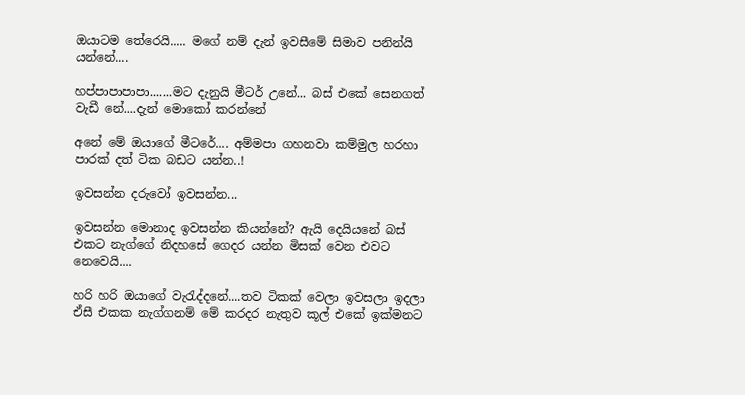ඔයාටම තේරෙයි..... මගේ නම් දැන් ඉවසීමේ සිමාව පනින්යි යන්නේ....

හප්පාපාපාපා.......මට දැනුයි මීටර් උනේ... බස් ‍එකේ සෙනගත් වැඩී නේ....දැන් මොකෝ කරන්නේ

අනේ මේ ඔයාගේ මීටරේ.... අම්මපා ගහනවා කම්මුල හරහා පාරක් දත් ටික බඩට යන්න..!

ඉවසන්න දරුවෝ ඉවසන්න...

ඉවසන්න මොනාද ඉවසන්න කියන්නේ? ඇයි දෙයියනේ බස් එකට නැග්ගේ නිදහසේ ගෙදර යන්න මිසක් වෙන එවට නෙවෙයි....

හරි හරි ඔයාගේ වැරැද්දනේ....තව ටිකක් වෙලා ඉවසලා ඉදලා ඒසී එකක නැග්ගනම් මේ කරදර නැතුව කූල් එකේ ඉක්මනට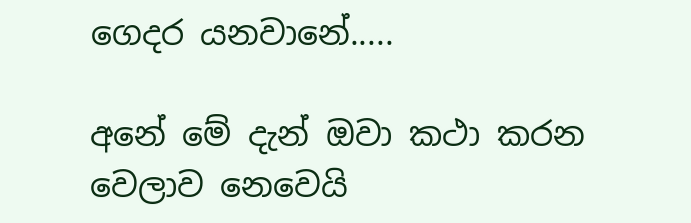ගෙදර යනවානේ.....

අනේ මේ දැන් ඔවා කථා කරන වෙලාව නෙවෙයි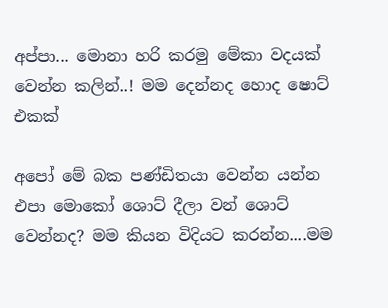අප්පා... මොනා හරි කරමු මේකා වදයක් වෙන්න කලින්..! මම දෙන්නද හොද ෂොට් එකක්

අපෝ මේ බක පණ්ඩිතයා වෙන්න යන්න‍ එපා මොකෝ ශොට් දීලා වන් ශොට් වෙන්නද? මම කියන විදියට කරන්න....මම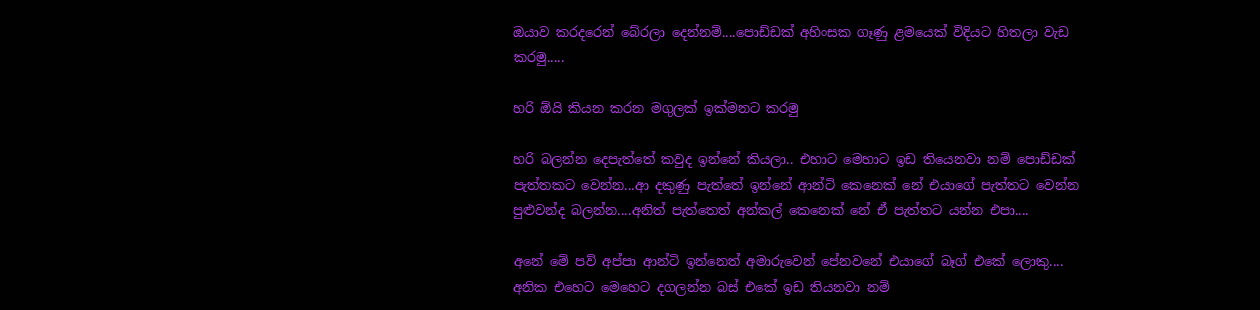ඔයාව කර‍ද‍රෙන් බේරලා දෙන්නම්....පොඩ්ඩක් අහිංසක ගෑණු ළමයෙක් විදියට හිතලා වැඩ කරමු.....

හරි ඕයි කියන කරන මගුලක් ඉක්මනට කරමු

හරි බලන්න දෙපැත්තේ කවුද ඉන්නේ කියලා.. එහාට මෙහාට ඉඩ තියෙනවා නම් පොඩ්ඩක් පැත්තකට වෙන්න...ආ දකුණු පැත්තේ ඉන්නේ ආන්ටි කෙනෙක් නේ එයාගේ පැත්තට වෙන්න පුළුවන්ද බලන්න....අනිත් පැත්තෙත් අන්කල් කෙනෙක් නේ ඒ පැත්තට යන්න එපා....

අනේ මේ පව් අප්පා ආන්ටි ඉන්නෙත් අමාරුවෙන් පේනවනේ එයාගේ බෑග් එකේ ලොකු.... අනික එහෙට මෙහෙට දගලන්න බස් ‍එකේ ඉඩ තියනවා නම්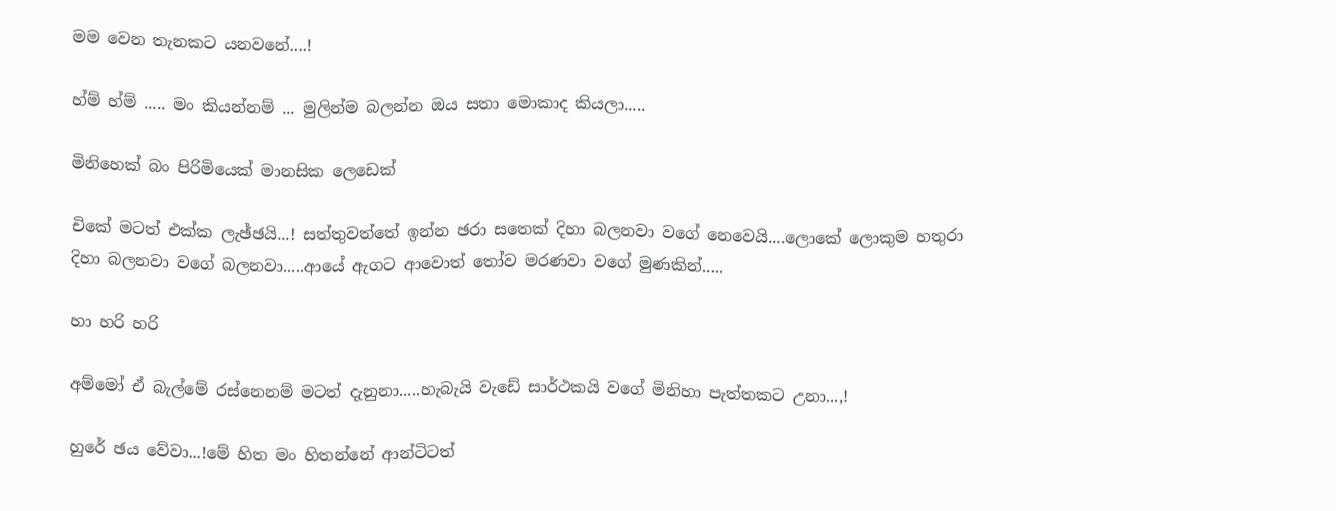මම වෙන තැනකට යනවනේ....!

හ්ම් හ්ම් ..... මං කියන්නම් ... මුලින්ම බලන්න ඔය සතා මොකාද කියලා.....

මිනිහෙක් බං පිරිමියෙක් මානසික ලෙඩෙක්

චිකේ මටත් එක්ක ලැඡ්ඡයි...! සත්තුවත්තේ ඉන්න ඡරා සතෙක් දිහා බලනවා වගේ නෙවෙයි....ලොකේ ලොකුම හතුරා දිහා බලනවා වගේ බලනවා.....ආයේ ඇගට ආවොත් තෝව මරණවා ‍වගේ මුණකින්.....

හා හරි හරි

අම්මෝ ඒ බැල්මේ රස්නෙනම් මටත් දැනුනා.....හැබැයි වැ‍‍‍ඩේ සාර්ථකයි වගේ මිනිහා පැත්තක‍ට උනා...,!

හුරේ ඡය වේවා...!මේ හිත මං හිතන්නේ ආන්ටිටත්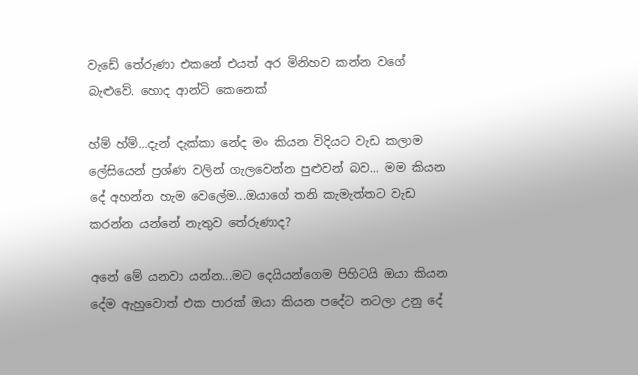වැ‍ඩේ තේරුණා එකනේ එයත් අර මිනිහව කන්න වගේ බැළුවේ. හොද ආන්ටි කෙනෙක්

හ්ම් හ්ම්...දැන් දැක්කා නේද මං කියන විදියට වැඩ කලාම ලේසියෙන් ප්‍රශ්ණ වලින් ගැලවෙන්න පුළුවන් බව... මම කියන දේ අහන්න හැම වෙලේම...ඔයාගේ තනි කැමැත්තට වැඩ කරන්න යන්නේ නැතුව තේරුණාද?

අනේ මේ යනවා යන්න...මට දෙයියන්ගෙම පිහිටයි ඔයා කියන දේම ඇහුවොත් එක පාරක් ඔයා කියන පදේට නටලා උනු දේ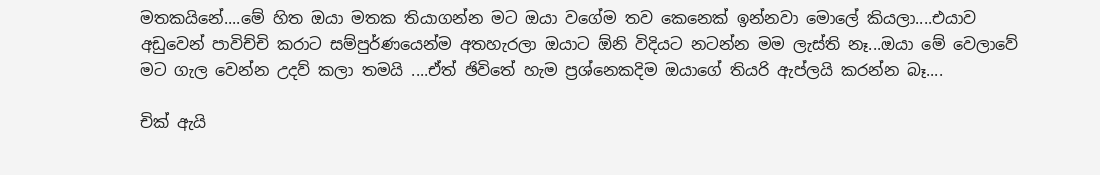මතකයිනේ....මේ හිත ඔයා මතක තියාගන්න මට ඔයා වගේම තව කෙනෙක් ඉන්නවා මොලේ කියලා....එයාව අඩුවෙන් පාවිච්චි කරාට සම්පුර්ණයෙන්ම අතහැරලා ඔයාට ‍ඕනි විදියට නටන්න මම ලැස්ති නෑ‍‍...ඔයා මේ වෙලාවේ මට ගැල වෙන්න උදව් කලා තමයි ....ඒත් ඡිවිතේ හැම ප්‍රශ්නෙකදිම ඔයාගේ තියරි ඇප්ලයි කරන්න බෑ....

චික් ඇයි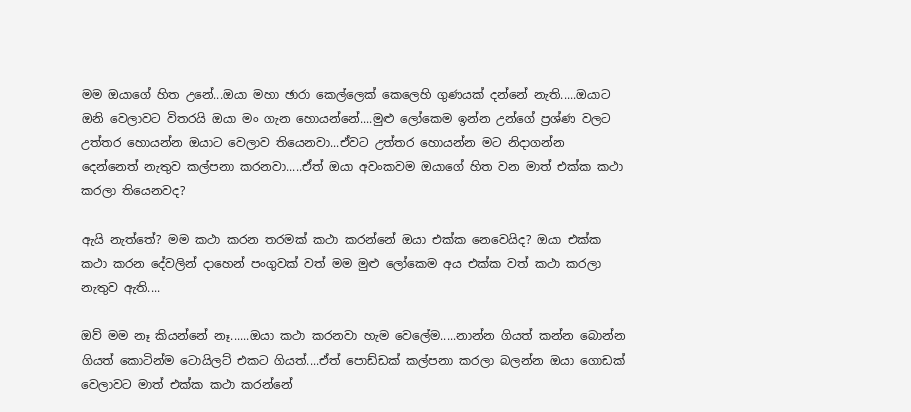මම ඔයාගේ හිත උනේ...ඔයා මහා ඡාරා කෙල්ලෙක් කෙලෙහි ගුණයක් දන්නේ නැති.....ඔයාට ඔනි වෙලාවට විතරයි ඔයා මං ගැන හොයන්නේ....මුළු ලෝකෙම ඉන්න උන්ගේ ප්‍රශ්ණ වලට උත්තර හොයන්න ඔයාට වෙලාව තියෙනවා...ඒවට උත්තර හොයන්න මට නිදාගන්න දෙන්නෙත් නැතුව කල්පනා කරනවා.....ඒත් ඔයා අවංකවම ඔයාගේ හිත වන මාත් එක්ක කථා කරලා තියෙනවද?

ඇයි නැත්තේ? මම කථා කරන තරමක් කථා කරන්නේ ඔයා එක්ක නෙවෙයිද? ඔයා එක්ක කථා කරන දේවලින් දාහෙන් පංගුවක් වත් මම මුළු ලෝකෙම අය එක්ක වත් කථා කරලා නැතුව ඇති....

ඔව් මම නෑ කියන්නේ නෑ......ඔයා කථා කරනවා හැම වෙලේම.....නාන්න ගියත් කන්න බොන්න ගියත් කොටින්ම ටොයිලට් එකට ගියත්....ඒත් පොඩ්ඩක් කල්පනා කරලා බලන්න ඔයා ගොඩක් වෙලාවට මාත් එක්ක කථා කරන්නේ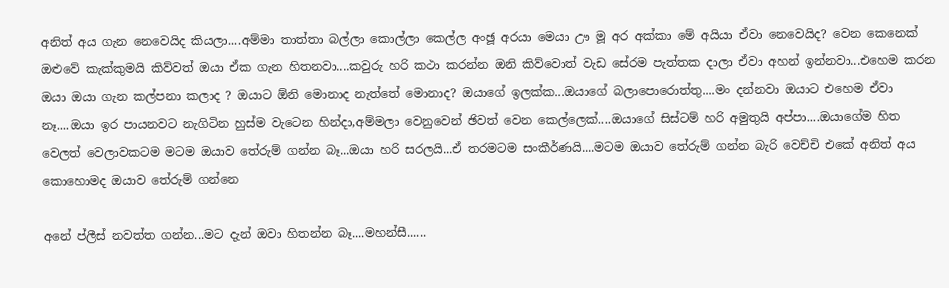අනිත් අය ගැන නෙවෙයිද කියලා....අම්මා තාත්තා බල්ලා කොල්ලා කෙල්ල අංඡූ අරයා මෙයා ඌ මූ අර අක්කා මේ අයියා ඒවා නෙවෙයිද? වෙන කෙනෙක් ඔළුවේ කැක්කුමයි කිව්වත් ඔයා ඒක ගැන හිතනවා....කවුරු හරි කථා කරන්න ඔනි කිව්වොත් වැඩ සේරම පැත්තක දාලා ඒවා අහන් ඉන්නවා...එහෙම කරන ඔයා ඔයා ගැන කල්පනා කලාද ? ඔයාට ඕනි මොනාද නැත්තේ මොනාද? ඔයාගේ ඉලක්ක...ඔයාගේ බලාපොරොත්තු....මං දන්නවා ඔයාට එහෙම ඒවා නෑ....ඔයා ඉර පායනවට නැගිටින හුස්ම වැටෙන හින්දා,අම්මලා වෙනුවෙන් ඡිවත් වෙන කෙල්ලෙක්....ඔයාගේ සිස්ටම් හරි අමුතුයි අප්පා....ඔයාගේම හිත වෙලත් වෙලාවකටම මටම ඔයාව තේරුම් ගන්න බෑ...ඔයා හරි සරලයි...ඒ තරමටම සංකීර්ණයි....මටම ඔයා‍ව තේරුම් ගන්න බැරි වෙච්චි එකේ අනිත් අය කොහොමද ඔයාව තේරුම් ගන්නෙ

අනේ ප්ලීස් නවත්ත ගන්න...මට දැන් ඔවා හිතන්න බෑ....මහන්සී......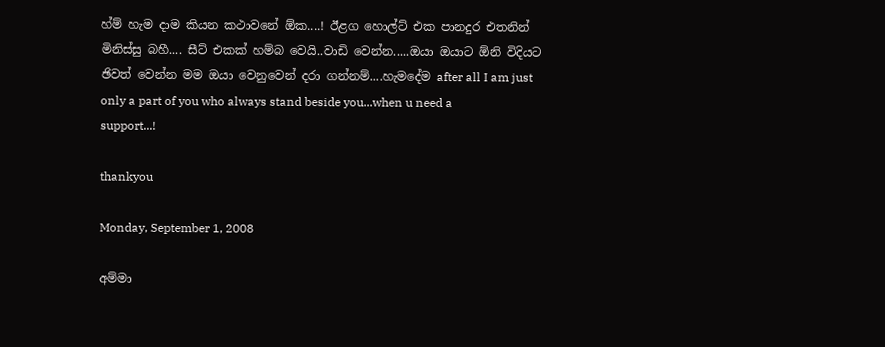හ්ම් හැම දාම කියන කථාවනේ ඕක....! ඊළග හොල්ට් එක පානදුර එතනින් මිනිස්සු බහී.... සීට් එකක් හම්බ වෙයි..වාඩි වෙන්න.....ඔයා ඔයාට ඕනි ‍විදියට ඡිවත් වෙන්න මම ඔයා වෙනුවෙන් දරා ගන්නම්....හැමදේම after all I am just only a part of you who always stand beside you...when u need a support...!

thankyou

Monday, September 1, 2008

අම්මා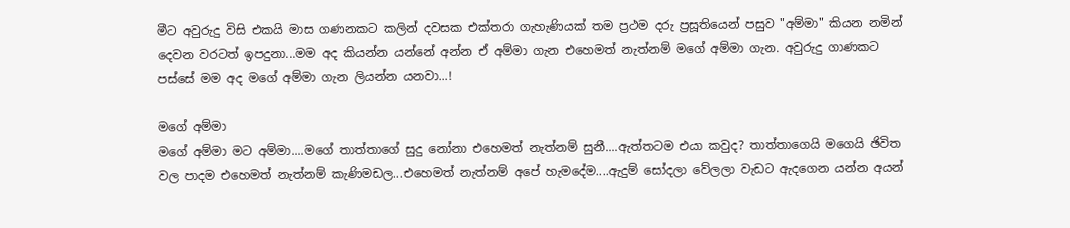මීට අවුරුදු විසි එකයි මාස ගණනකට කලින් දවසක එක්තරා ගැහැණියක් තම ප්‍රථම දරු ප්‍රසූතියෙන් පසුව "අම්මා" කියන නමින් දෙවන වරටත් ඉපදුනා...මම අද කියන්න යන්නේ අන්න ඒ අම්මා ගැන එහෙමත් නැත්නම් මගේ අම්මා ගැන. අවුරුදු ගාණක‍ට පස්සේ මම අද මගේ අම්මා ගැන ලියන්න යනවා...!

මගේ අම්මා
මගේ අම්මා මට අම්මා‍‍....මගේ තාත්තාගේ සුදු නෝනා එහෙමත් නැත්නම් සුනී....ඇත්තටම එයා කවුද? තාත්තාගෙයි මගෙයි ඡිවිත වල පාදම එහෙමත් නැත්නම් කැණිමඩල...එහෙමත් නැත්නම් අපේ හැමදේම....ඇදුම් සෝදලා වේලලා වැඩට ඇදගෙන යන්න අයන්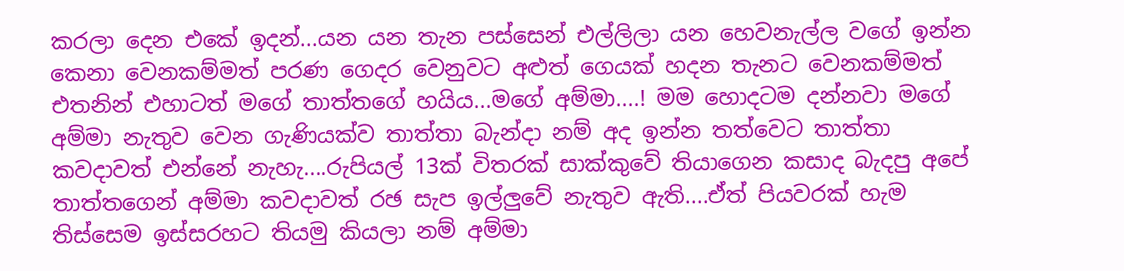කරලා දෙන එකේ ඉදන්...යන යන තැන පස්සෙන් එල්ලිලා යන හෙවනැල්ල වගේ ඉන්න කෙනා වෙනකම්මත් පරණ ගෙදර වෙනුවට අළුත් ‍ගෙයක් හදන තැනට වෙනකම්මත් එතනින් එහාටත් මගේ තාත්තගේ හයිය...මගේ අම්මා....! මම හොදටම දන්නවා මගේ අම්මා නැතුව වෙන ගැණියක්ව තාත්තා බැන්දා නම් අද ඉන්න තත්වෙට තාත්තා කවදාවත් එන්නේ නැහැ....රුපියල් 13ක් විතරක් සාක්කුවේ තියාගෙන කසාද බැදපු අපේ තාත්තගෙන් අම්මා කවදාවත් රඡ සැප ඉල්ලුවේ නැතුව ඇති....ඒත් පියවරක් හැම තිස්සෙම ඉස්සරහට තියමු කියලා නම් අම්මා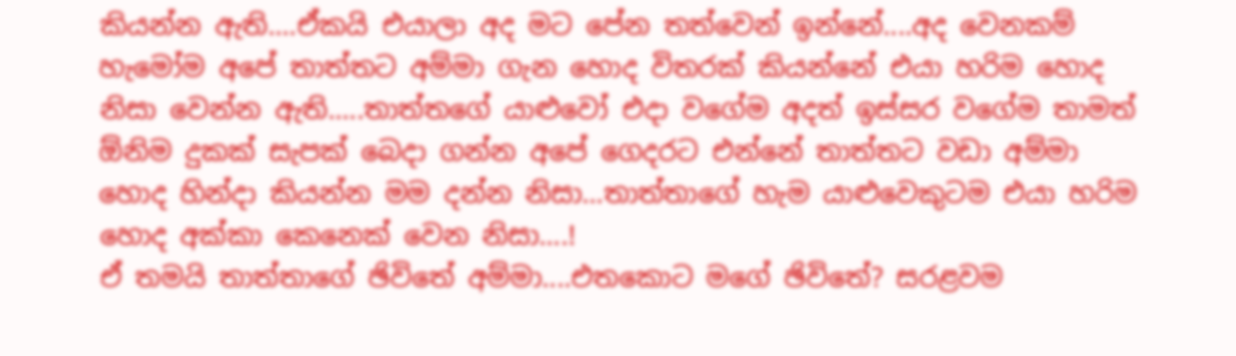කියන්න ඇති....ඒකයි එයාලා අද මට පේන තත්වෙන් ඉන්නේ....අද වෙනකම් හැමෝම අපේ තාත්තට අම්මා ගැන හොද විතරක් කියන්නේ එයා ‍හරිම හොද නිසා වෙන්න ඇති‍.....තාත්තගේ යාළුවෝ එදා වගේම අදත් ඉස්සර වගේම තාමත් ඕනිම දුකක් සැපක් බෙදා ගන්න අපේ ගෙදරට එන්නේ තාත්තට වඩා අම්මා හොද හින්දා කියන්න මම දන්න නිසා...තාත්තාගේ හැම යාළුවෙකුටම එයා ‍හරිම හොද අක්කා කෙනෙක් වෙන නිසා....!
ඒ තමයි තාත්තාගේ ඡිවිතේ අම්මා....එතකොට මගේ ඡිවි‍තේ? සරළවම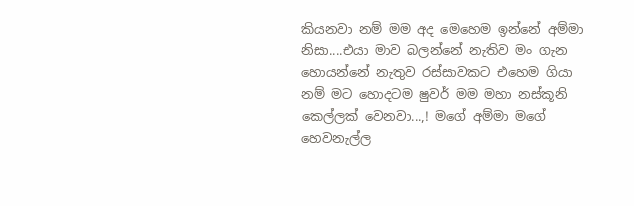කියනවා නම් මම අද මෙහෙම ඉන්නේ අම්මා නිසා....එයා මාව බලන්නේ නැතිව මං ගැන හොයන්නේ නැතුව රස්සාවකට එහෙම ගියා‍ නම් මට හොදටම ෂුවර් මම මහා නස්කූනි කෙල්ලක් වෙනවා...,! මගේ අම්මා මගේ හෙවනැල්ල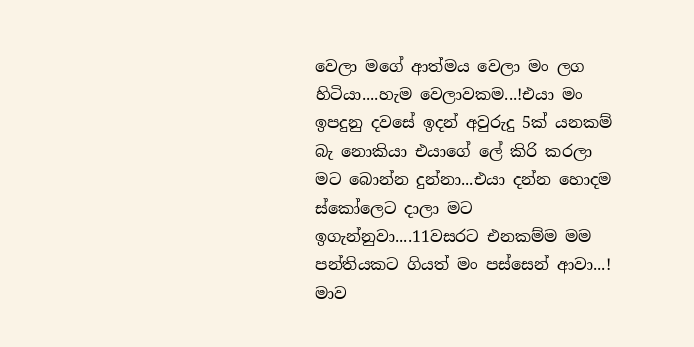වෙලා මගේ ආත්මය වෙලා මං ලග හිටියා....හැම වෙලාවකම...!එයා මං ඉපදුනු දවසේ ඉදන් අවුරුදු 5ක් යනකම් බැ නොකියා එයාගේ ලේ කිරි කරලා මට බොන්න දුන්නා...එයා දන්න හොදම ස්කෝලෙට දාලා මට ඉගැන්නුවා....11වසරට එනකම්ම මම පන්තියකට ගියත් මං පස්සෙන් ආවා...! මාව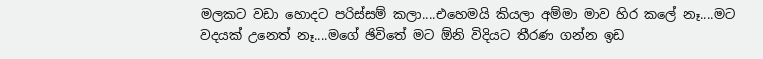මලකට ව‍ඩා හොදට පරිස්සම් කලා....එහෙමයි කියලා අම්මා මා‍ව හිර කලේ නෑ‍....මට වදයක් උනෙත් නෑ‍‍‍....මගේ ඡිවිතේ මට ඕනි විදියට තීරණ ගන්න ඉඩ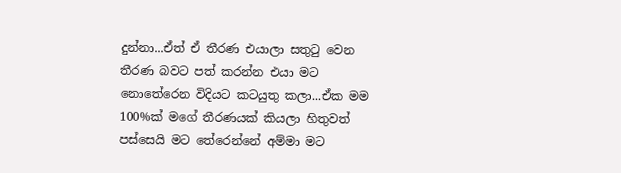දුන්නා...ඒත් ඒ තීරණ එයාලා සතුටු වෙන තීරණ බවට පත් කරන්න එයා මට නොතේරෙන විදියට කටයුතු කලා...ඒක මම 100%ක් මගේ තීරණයක් කියලා හිතුවත් පස්සෙයි මට තේරෙන්නේ අම්මා මට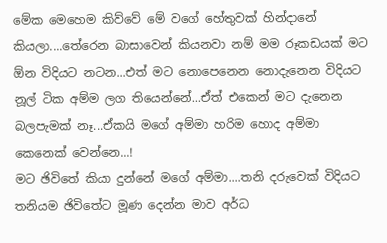මේක මෙහෙම කිව්වේ මේ වගේ හේතුවක් හින්දානේ කියලා‍....තේරෙන බාසාවෙන් කියනවා නම් මම රූකඩයක් මට ඕන විදියට නටන‍...එත් ම‍ට නොපෙනෙන නොදැනෙන විදියට නූල් ටික අම්ම ලග තියෙන්නේ...ඒත් එකෙන් මට දැනෙන බලපැමක් නෑ...ඒකයි මගේ අම්මා හරිම හොද අම්මා කෙනෙක් වෙන්නෙ...!
මට‍ ඡිවිතේ කියා දුන්නේ මගේ අම්මා....තනි දරුවෙක් විදියට තනියම ඡිවිතේට මූණ දෙන්න මාව අර්ධ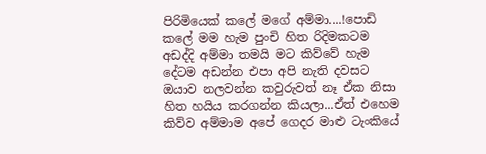පිරිමියෙක් කලේ මගේ අම්මා....!පොඩි කලේ මම හැම පුංචි හිත රිදිමකටම අඩද්දි අම්මා තමයි මට කිව්වේ හැම දේටම අඩන්න එපා අපි නැති දවසට ඔයාව නලවන්න කවුරුවත් නෑ ඒක නිසා හිත හයිය කරගන්න කියලා...ඒත් එහෙම කිව්ව අම්මාම අපේ ගෙදර මාළු ටැංකියේ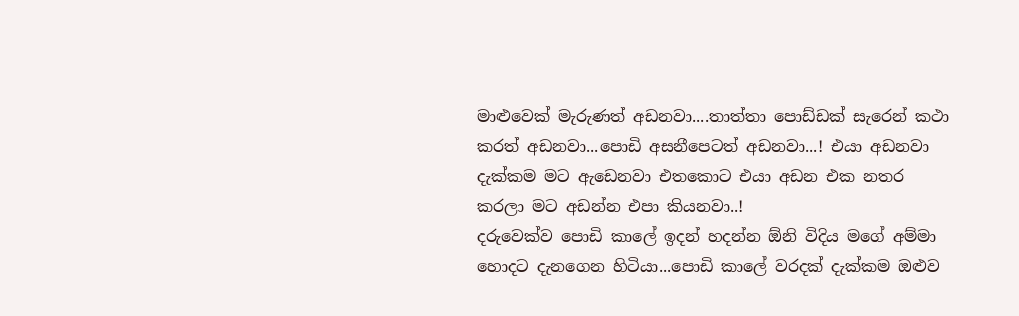මාළුවෙක් මැරුණත් අඩනවා....තාත්තා පොඩ්ඩක් සැරෙන් කථා කරත් අඩනවා...පොඩි අසනීපෙටත් අඩනවා...! එයා අඩනවා දැක්කම මට ඇඩෙනවා එතකොට එයා අඩන එක නතර කරලා‍ මට අඩන්න එපා කියනවා..!
දරුවෙක්ව පොඩි කාලේ ඉදන් හදන්න ඕනි විදිය මගේ අම්මා හොදට දැනගෙන හිටියා...පොඩි කාලේ වරදක් දැක්කම ඔළුව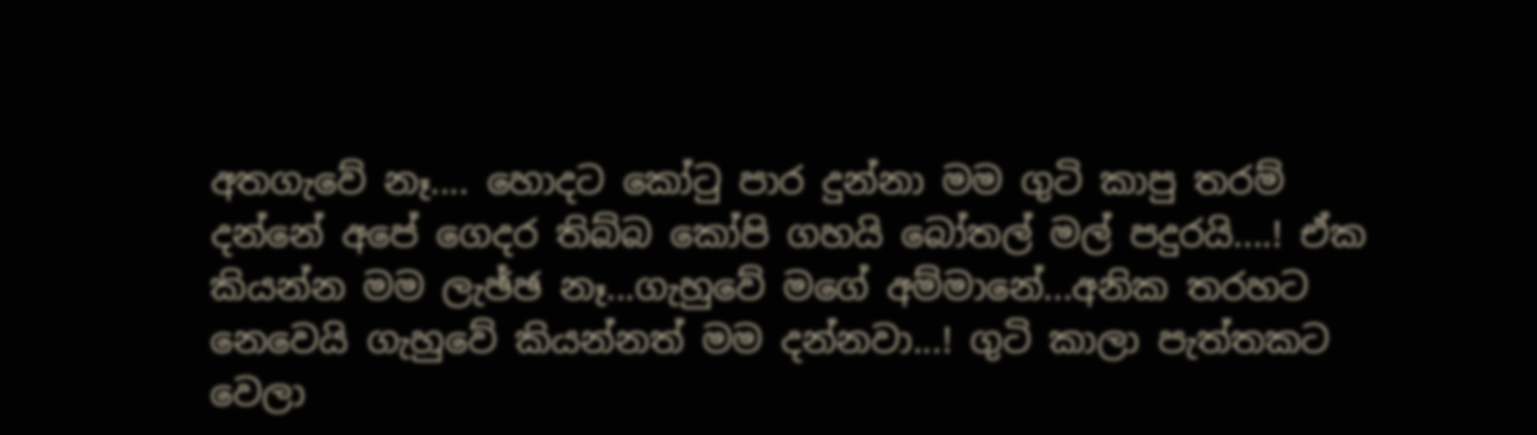අතගැවේ නෑ.... හොදට කෝටු පාර දුන්නා මම ගුටි කාපු තරම් දන්නේ අපේ ගෙදර තිබ්බ ‍කෝපි ගහයි බෝතල් මල් පදුරයි....! ඒක කියන්න මම ලැඡ්ඡ නෑ...ගැහුවේ මගේ අම්මානේ...අනික තරහට නෙවෙයි ගැහුවේ කියන්නත් මම දන්නවා...! ගුටි කාලා පැත්තකට වෙලා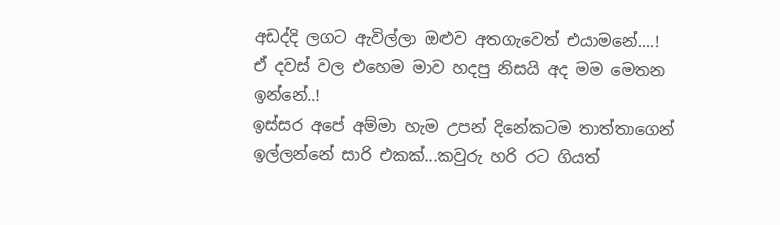අඩද්දි ලගට ඇවිල්ලා ඔළුව අතගැවෙත් එයාමනේ....! ඒ දවස් වල එහෙම මාව හදපු නිසයි අද මම මෙතන ඉන්නේ..!
ඉස්සර අපේ අම්මා හැම උපන් දිනේකටම තාත්තාගෙන් ඉල්ලන්නේ සාරි එකක්...කවුරු හරි රට ගියත්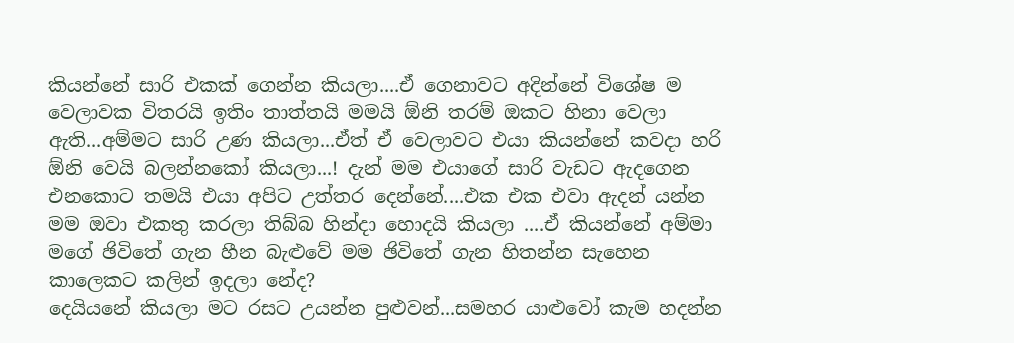කියන්නේ සාරි එකක් ගෙන්න කියලා‍‍‍....ඒ ගෙනාවට අදින්නේ විශේෂ ම වෙලාවක විතරයි ඉතිං තාත්තයි මමයි ඕනි තරම් ඔකට හිනා වෙලා ඇති...අම්මට සාරි උණ කියලා...ඒත් ඒ වෙලාවට එයා කියන්නේ කවදා හරි ඕනි වෙයි බලන්නකෝ කියලා...! දැන් මම එයාගේ සාරි වැඩට ඇදගෙන එනකොට තමයි එයා අපිට උත්තර දෙන්නේ....එක එක එවා ඇදන් යන්න මම ඔවා එකතු කරලා තිබ්බ හින්දා හොදයි කියලා ....ඒ කියන්නේ අම්මා මගේ ඡිවිතේ ගැන හීන බැළුවේ මම ඡිවිතේ ගැන හිතන්න සැහෙන කාලෙකට කලින් ඉදලා නේද?
දෙයියනේ කියලා මට රසට උයන්න පුළුවන්...සමහර යාළුවෝ කැම හදන්න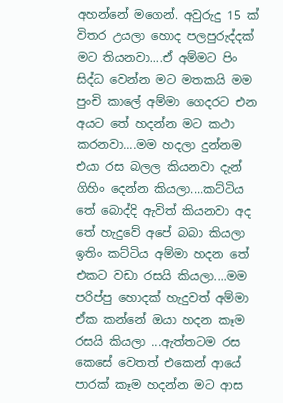අහන්නේ මගෙන්. අවුරුදු 15 ක් විතර උයලා හොද පලපුරුද්දක් මට තියනවා....ඒ අම්මට පිං සිද්ධ වෙන්න මට මතකයි මම පුංචි කාලේ අම්මා ගෙදරට එන අයට තේ හදන්න මට කථා කරනවා....මම හදලා දුන්නම එයා රස බලල කියනවා දැන් ගිහිං දෙන්න කියලා....කට්ටිය තේ බොද්දි ඇවිත් කියනවා අද තේ හැදුවේ අපේ බබා කියලා ඉතිං කට්ටිය අම්මා හදන තේ එකට ව‍ඩා රසයි කියලා....මම පරිප්පු හොදක් හැදුවත් අම්මා ඒක කන්නේ ‍ඔයා හදන කෑම රසයි කියලා ...ඇත්තටම රස කෙසේ වෙතත් එකෙන් ආ‍යේ පාරක් කෑම හදන්න මට ආස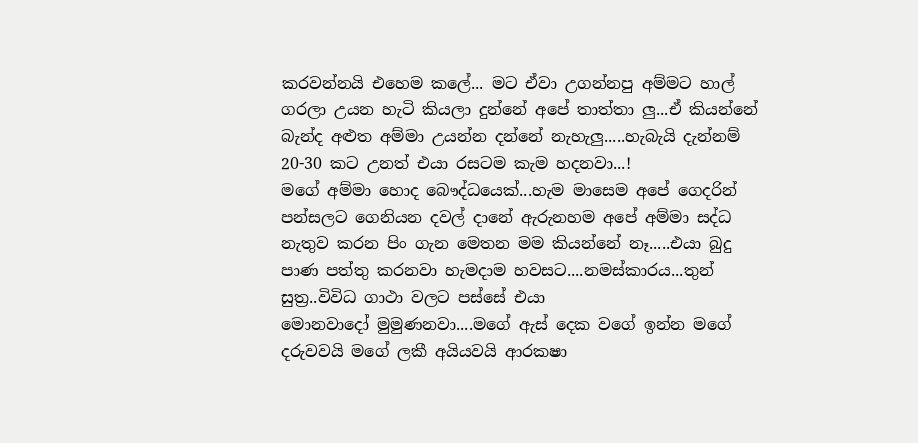කරවන්නයි එහෙම කලේ... මට ඒවා උගන්නපු අම්මට හාල් ගරලා උයන හැටි කියලා දුන්නේ අපේ තාත්තා ලු...ඒ කියන්නේ බැන්ද අළුත අම්මා උයන්න දන්නේ නැහැලු.....හැබැයි දැන්නම් 20-30 කට‍ උනත් එයා රසටම කැම හදනවා...!
මගේ අම්මා හොද බෞද්ධයෙක්...හැම මාසෙම අපේ ගෙදරින් පන්සලට ගෙනියන දවල් දානේ ඇරුනහම අපේ අම්මා සද්ධ නැතුව කරන පිං ගැන මෙතන මම කියන්නේ නෑ.....එයා බුදු පාණ පත්තු කරනවා හැමදාම හවසට....නමස්කාරය...තුන් සුත්‍ර..විවිධ ගාථා වලට පස්සේ එයා මොනවාදෝ ‍මුමුණනවා....මගේ ඇස් දෙක වගේ ඉන්න මගේ දරුවවයි මගේ ලකී අයියවයි ආරකෂා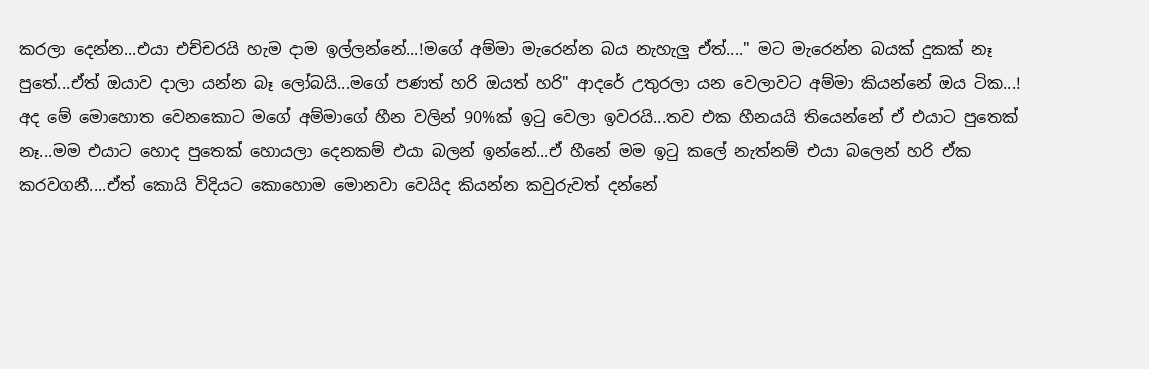කරලා දෙන්න...එයා එච්චරයි හැම දාම ඉල්ලන්නේ...!මගේ අම්මා මැරෙන්න බය නැහැලු ඒත්...." මට මැරෙන්න බයක් දුකක් නෑ පුතේ...ඒත් ඔයාව දාලා යන්න බෑ ලෝබයි...මගේ පණත් හරි ඔයත් හරි" ආදරේ උතුරලා යන වෙලාවට අම්මා කියන්නේ ඔය ටික...!
අද මේ මොහොත වෙනකොට මගේ අම්මාගේ හීන වලින් 90%ක් ඉටු වෙලා ඉවරයි...තව එක හීනයයි තියෙන්නේ ඒ එයාට පුතෙක් නෑ...මම එයාට හොද පුතෙක් හොයලා දෙනකම් එයා බලන් ඉන්නේ...ඒ හීනේ මම ඉටු කලේ නැත්නම් එයා බලෙන් හරි ඒක කරවගනී....ඒත් කොයි විදියට කොහොම මොනවා වෙයිද කියන්න කවුරුවත් දන්නේ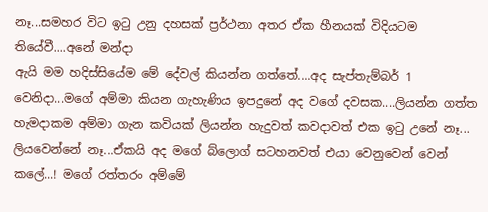නෑ...සමහර විට ඉටු උනු දහසක් ප්‍රර්ථනා අතර ඒක හීනයක් විදියටම තියේවී....අනේ මන්දා
ඇයි මම හදිස්සියේම මේ දේවල් කියන්න ගත්තේ‍....අද සැප්තැම්බර් 1 වෙනිදා...මගේ අම්මා කියන ගැහැණිය ඉපදුනේ අද වගේ දවසක....ලියන්න ගත්ත හැමදාකම අම්මා ගැන කවියක් ලියන්න හැදුවත් කවදාවත් එක ඉටු උනේ නෑ... ලියවෙන්නේ නෑ...ඒකයි අද මගේ බ්ලොග් සටහනවත් එයා වෙනුවෙන් වෙන් කලේ...! මගේ රත්තරං අම්මේ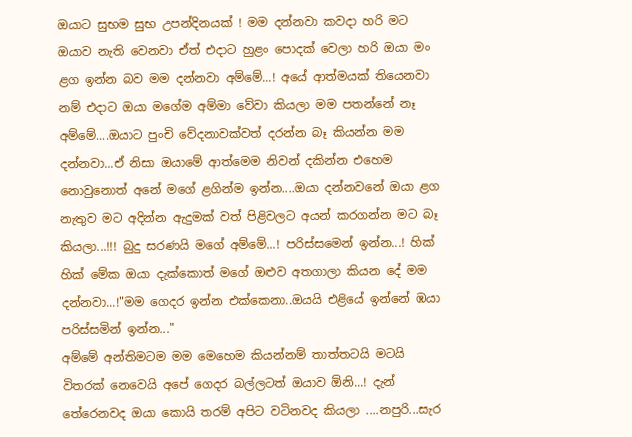ඔයාට සුභම සුභ උපන්දිනයක් ! මම දන්නවා කවදා හරි මට ඔයාව නැති වෙනවා ඒත් එදාට හුළං පොදක් වෙලා හරි ඔයා මං ළග ඉන්න බව මම දන්නවා අම්මේ...! අයේ ආත්මයක් තියෙනවා නම් එදාට ඔයා මගේම අම්මා වේවා‍ කියලා මම පතන්නේ නෑ අම්මේ....ඔයාට පුංචි වේදනාවක්වත් දරන්න බෑ කියන්න මම දන්නවා...ඒ නිසා ඔයාමේ ආත්මෙම නිවන් දකින්න එහෙම නොවුනොත් අනේ මගේ ළගින්ම ඉන්න....ඔයා දන්නවනේ ඔයා ළග නැතුව මට අදින්න ඇදුමක් වත් පිළිවලට අයන් කරගන්න මට බෑ කියලා...!!! බුදු සරණයි මගේ අම්මේ...! පරිස්සමෙන් ඉන්න...! හික් හික් මේක ඔයා දැ‍ක්කොත් මගේ ඔළුව අතගාලා කියන දේ මම දන්නවා...!"මම ගෙදර ඉන්න එක්කෙනා..ඔයයි එළියේ ඉන්නේ ඹයා පරිස්සමින් ඉන්න..."
අම්මේ අන්තිමටම මම මෙහෙම කියන්නම් තාත්තටයි මටයි විතරක් නෙවෙයි අපේ ගෙදර බල්ලටත් ඔයාව ඕනි...! දැන් තේරෙනවද ඔයා කොයි තරම් අපිට වටිනවද කියලා ....නපුරි...සැර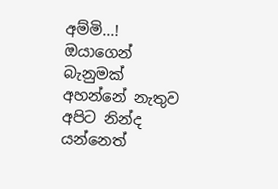අම්මි...! ඔයාගෙන් බැනුමක් අහන්නේ නැතුව අපිට නින්ද යන්නෙත්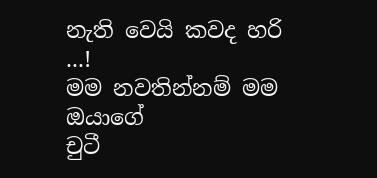නැති වෙයි කවද හරි ...!
මම නවතින්නම් මම ඔයාගේ
චුටී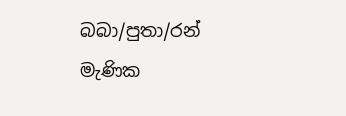බබා/පුතා/රන් මැණික